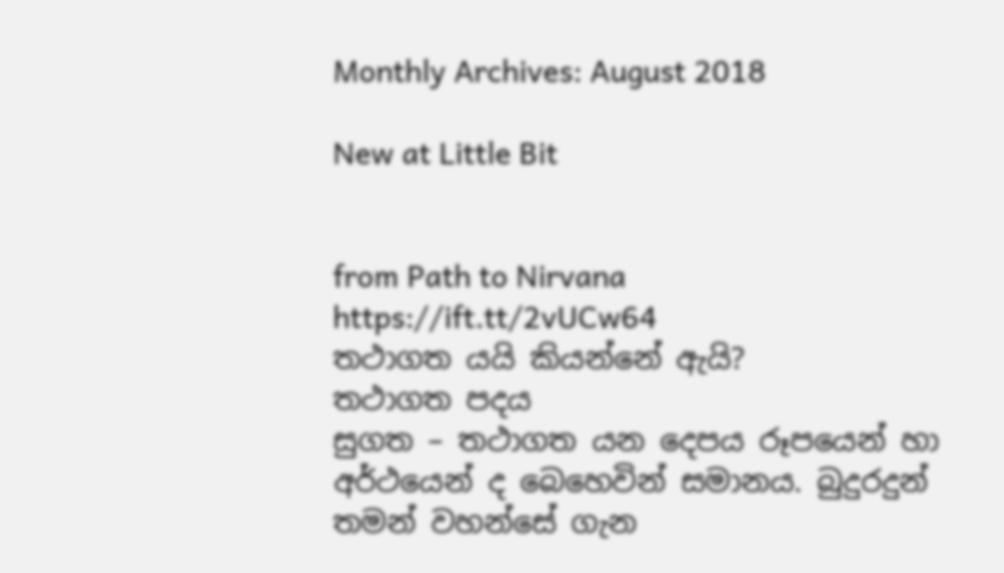Monthly Archives: August 2018

New at Little Bit


from Path to Nirvana https://ift.tt/2vUCw64
තථාගත යයි කියන්නේ ඇයි?
තථාගත පදය
සුගත – තථාගත යන දෙපය රූපයෙන් හා අර්ථයෙන් ද බෙහෙවින් සමානය. බුදුරදුන් තමන් වහන්සේ ගැන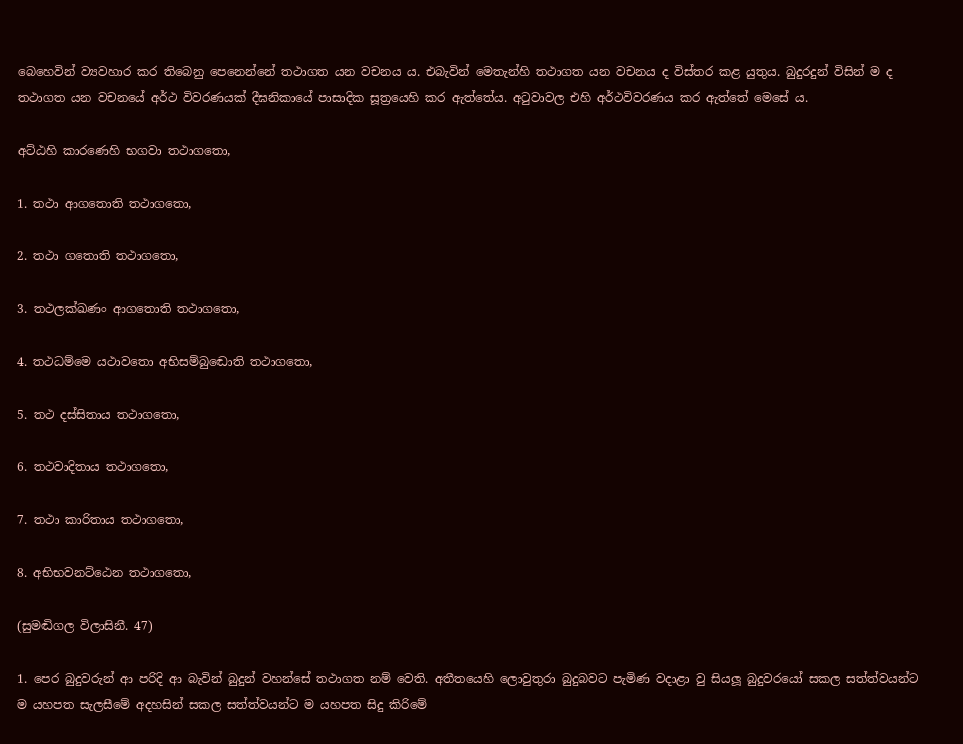බෙහෙවින් ව්‍යවහාර කර තිබෙනු පෙනෙන්නේ තථාගත යන වචනය ය. එබැවින් මෙතැන්හි තථාගත යන වචනය ද විස්තර කළ යුතුය. බුදුරදුන් විසින් ම ද තථාගත යන වචනයේ අර්ථ විවරණයක් දීඝනිකායේ පාසාදික සූත්‍රයෙහි කර ඇත්තේය. අටුවාවල එහි අර්ථවිවරණය කර ඇත්තේ මෙසේ ය.

අට්ඨහි කාරණෙහි භගවා තථාගතො,

1. තථා ආගතොති තථාගතො,

2. තථා ගතොති තථාගතො,

3. තථලක්ඛණං ආගතොති තථාගතො,

4. තථධම්මෙ යථාවතො අභිසම්බුඬොති තථාගතො,

5. තථ දස්සිතාය තථාගතො,

6. තථවාදිතාය තථාගතො,

7. තථා කාරිතාය තථාගතො,

8. අභිභවනට්ඨෙන තථාගතො,

(සුමඬිගල විලාසිනී. 47)

1. පෙර බුදුවරුන් ආ පරිදි ආ බැවින් බුදුන් වහන්සේ තථාගත නම් වෙති. අතීතයෙහි ලොවුතුරා බුදුබවට පැමිණ වදාළා වු සියලූ බුදුවරයෝ සකල සත්ත්වයන්ට ම යහපත සැලසීමේ අදහසින් සකල සත්ත්වයන්ට ම යහපත සිදු කිරිමේ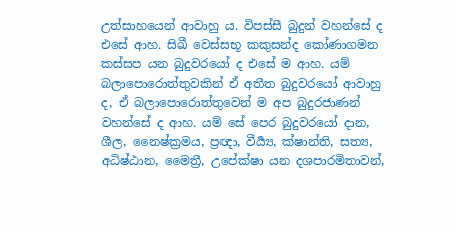උත්සාහයෙන් ආවාහු ය. විපස්සී බුදුන් වහන්සේ ද එසේ ආහ. සිඛී වෙස්සභූ කකුසන්ද කෝණාගමන කස්සප යන බුදුවරයෝ ද එසේ ම ආහ. යම් බලාපොරොත්තුවකින් ඒ අතීත බුදුවරයෝ ආවාහු ද, ඒ බලාපොරොත්තුවෙන් ම අප බුදුරජාණන් වහන්සේ ද ආහ. යම් සේ පෙර බුදුවරයෝ දාන, ශීල, නෛෂ්ක්‍රමය, ප්‍රඥා, වීර්‍ය්‍ය, ක්ෂාන්ති, සත්‍ය, අධිෂ්ඨාන, මෛත්‍රී, උපේක්ෂා යන දශපාරමිතාවන්,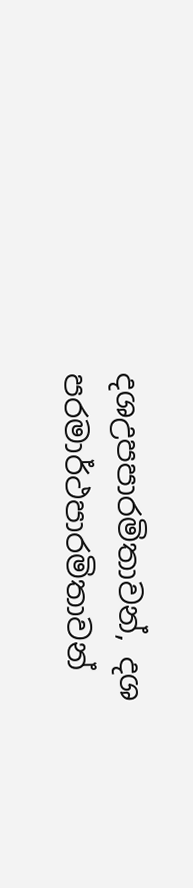දශඋපපාරමිතාවන්, දශ පරමාර්ථපාරමිතාවන්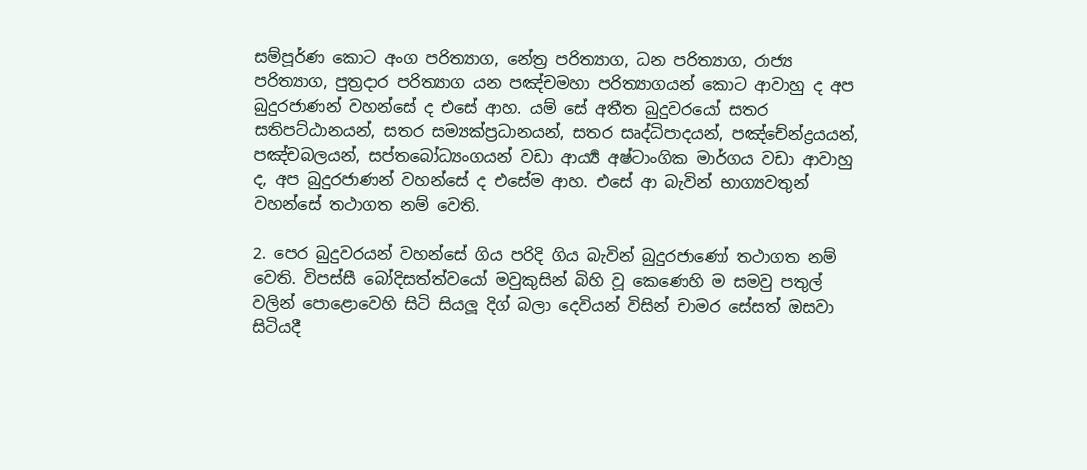සම්පූර්ණ කොට අංග පරිත්‍යාග, නේත්‍ර පරිත්‍යාග, ධන පරිත්‍යාග, රාජ්‍ය පරිත්‍යාග, පුත්‍රදාර පරිත්‍යාග යන පඤ්චමහා පරිත්‍යාගයන් කොට ආවාහු ද අප බුදුරජාණන් වහන්සේ ද එසේ ආහ. යම් සේ අතීත බුදුවරයෝ සතර සතිපට්ඨානයන්, සතර සම්‍යක්ප්‍රධානයන්, සතර සෘද්ධිපාදයන්, පඤ්චේන්ද්‍රයයන්, පඤ්චබලයන්, සප්තබෝධ්‍යංගයන් වඩා ආර්‍ය්‍ය අෂ්ටාංගික මාර්ගය වඩා ආවාහු ද, අප බුදුරජාණන් වහන්සේ ද එසේම ආහ. එසේ ආ බැවින් භාග්‍යවතුන් වහන්සේ තථාගත නම් වෙති.

2. පෙර බුදුවරයන් වහන්සේ ගිය පරිදි ගිය බැවින් බුදුරජාණෝ තථාගත නම් වෙති. විපස්සී බෝදිසත්ත්වයෝ මවුකුසින් බිහි වූ කෙණෙහි ම සමවු පතුල් වලින් පොළොවෙහි සිටි සියලූ දිග් බලා දෙවියන් විසින් චාමර සේසත් ඔසවා සිටියදී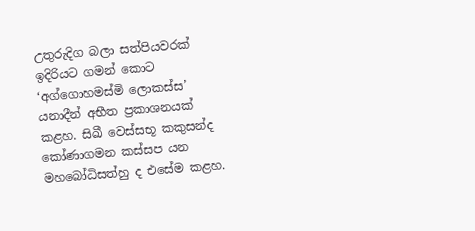උතුරුදිග බලා සත්පියවරක් ඉදිරියට ගමන් කොට ‘අග්ගොහමස්මි ලොකස්ස’ යනාදීන් අභීත ප්‍රකාශනයක් කළහ. සිඛී වෙස්සභූ කකුසන්ද කෝණාගමන කස්සප යන මහබෝධිසත්හු ද එසේම කළහ.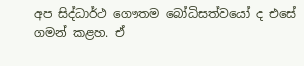අප සිද්ධාර්ථ ගෞතම බෝධිසත්වයෝ ද එසේ ගමන් කළහ. ඒ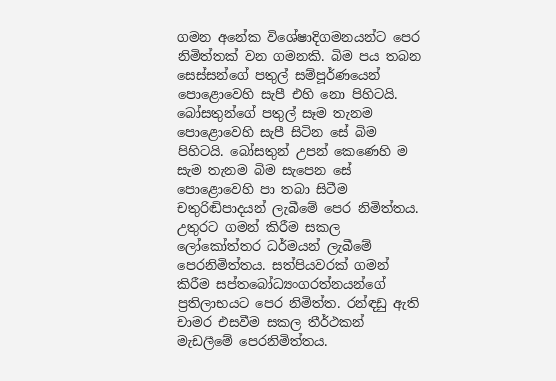ගමන අනේක විශේෂාදිගමනයන්ට පෙර නිමිත්තක් වන ගමනකි. බිම පය තබන සෙස්සන්ගේ පතුල් සම්පූර්ණයෙන් පොළොවෙහි සැපී එහි නො පිහිටයි. බෝසතුන්ගේ පතුල් සෑම තැනම පොළොවෙහි සැපී සිටින සේ බිම පිහිටයි. බෝසතුන් උපන් කෙණෙහි ම සැම තැනම බිම සැපෙන සේ පොළොවෙහි පා තබා සිටීම චතුරිඬිපාදයන් ලැබීමේ පෙර නිමිත්තය. උතුරට ගමන් කිරීම සකල ලෝකෝත්තර ධර්මයන් ලැබීමේ පෙරනිමිත්තය. සත්පියවරක් ගමන් කිරීම සප්තබෝධ්‍යංගරත්නයන්ගේ ප්‍රතිලාභයට පෙර නිමිත්ත. රන්ඳඩු ඇති චාමර එසවීම සකල තීර්ථකන් මැඩලීමේ පෙරනිමිත්තය.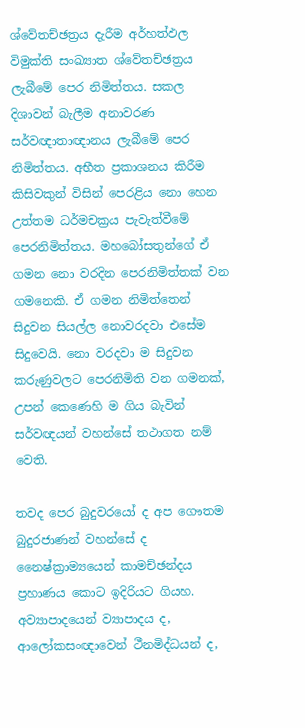ශ්වේතච්ඡත්‍රය දැරීම අර්හත්ඵල විමුක්ති සංඛ්‍යාත ශ්වේතච්ඡත්‍රය ලැබීමේ පෙර නිමිත්තය. සකල දිශාවන් බැලීම අනාවරණ සර්වඥාතාඥානය ලැබීමේ පෙර නිමිත්තය. අභීත ප්‍රකාශනය කිරීම කිසිවකුන් විසින් පෙරළිය නො හෙන උත්තම ධර්මචක්‍රය පැවැත්වීමේ පෙරනිමිත්තය. මහබෝසතුන්ගේ ඒ ගමන නො වරදින පෙරනිමිත්තක් වන ගමනෙකි. ඒ ගමන නිමිත්තෙන් සිදුවන සියල්ල නොවරදවා එසේම සිදුවෙයි. නො වරදවා ම සිදුවන කරුණුවලට පෙරනිමිති වන ගමනක්, උපන් කෙණෙහි ම ගිය බැවින් සර්වඥයන් වහන්සේ තථාගත නම් වෙති.

තවද පෙර බුදුවරයෝ ද අප ගෞතම බුදුරජාණන් වහන්සේ ද නෛෂ්ක්‍රාම්‍යයෙන් කාමච්ඡන්දය ප්‍රහාණය කොට ඉදිරියට ගියහ. අව්‍යාපාදයෙන් ව්‍යාපාදය ද, ආලෝකසංඥාවෙන් ථීනමිද්ධයන් ද,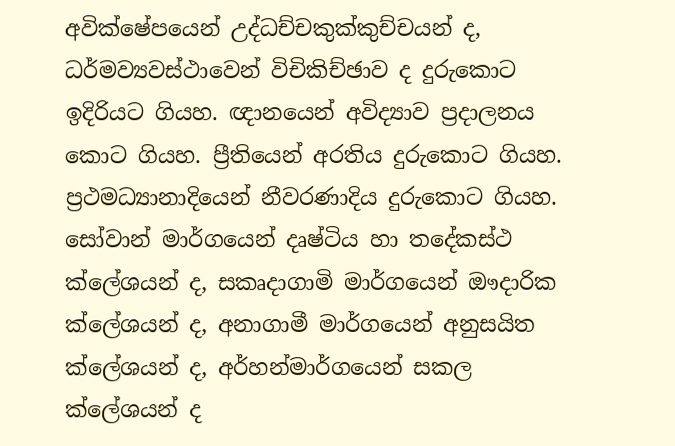අවික්ෂේපයෙන් උද්ධච්චකුක්කුච්චයන් ද, ධර්මව්‍යවස්ථාවෙන් විචිකිච්ඡාව ද දුරුකොට ඉදිරියට ගියහ. ඥානයෙන් අවිද්‍යාව ප්‍රදාලනය කොට ගියහ. ප්‍රීතියෙන් අරතිය දුරුකොට ගියහ. ප්‍රථමධ්‍යානාදියෙන් නීවරණාදිය දුරුකොට ගියහ. සෝවාන් මාර්ගයෙන් දෘෂ්ටිය හා තදේකස්ථ ක්ලේශයන් ද, සකෘදාගාමි මාර්ගයෙන් ඖදාරික ක්ලේශයන් ද, අනාගාමී මාර්ගයෙන් අනුසයිත ක්ලේශයන් ද, අර්හන්මාර්ගයෙන් සකල ක්ලේශයන් ද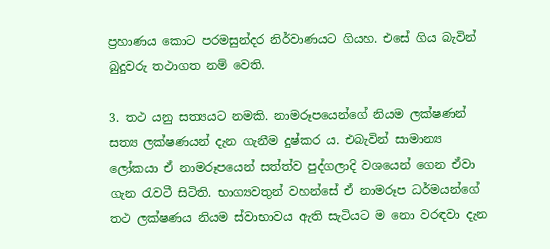ප්‍රහාණය කොට පරමසුන්දර නිර්වාණයට ගියහ. එසේ ගිය බැවින් බුදුවරු තථාගත නම් වෙති.

3. තථ යනු සත්‍යයට නමකි. නාමරූපයෙන්ගේ නියම ලක්ෂණන් සත්‍ය ලක්ෂණයන් දැන ගැනීම දුෂ්කර ය. එබැවින් සාමාන්‍ය ලෝකයා ඒ නාමරූපයෙන් සත්ත්ව පුද්ගලාදි වශයෙන් ගෙන ඒවා ගැන රැවටී සිටිති. භාග්‍යවතුන් වහන්සේ ඒ නාමරූප ධර්මයන්ගේ තථ ලක්ෂණය නියම ස්වාභාවය ඇති සැටියට ම නො වරඳවා දැන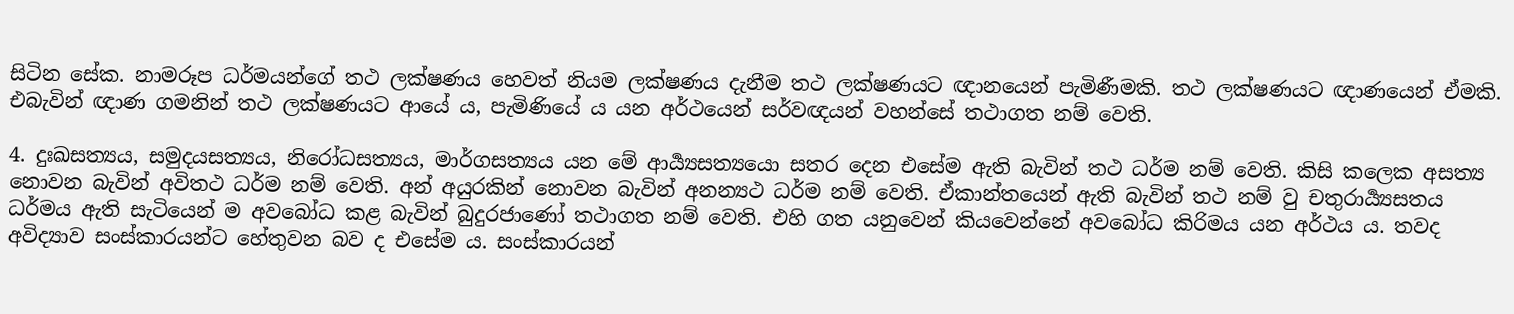සිටින සේක. නාමරූප ධර්මයන්ගේ තථ ලක්ෂණය හෙවත් නියම ලක්ෂණය දැනීම තථ ලක්ෂණයට ඥානයෙන් පැමිණීමකි. තථ ලක්ෂණයට ඥාණයෙන් ඒමකි. එබැවින් ඥාණ ගමනින් තථ ලක්ෂණයට ආයේ ය, පැමිණියේ ය යන අර්ථයෙන් සර්වඥයන් වහන්සේ තථාගත නම් වෙති.

4. දුඃඛසත්‍යය, සමුදයසත්‍යය, නිරෝධසත්‍යය, මාර්ගසත්‍යය යන මේ ආර්‍ය්‍යසත්‍යයො සතර දෙන එසේම ඇති බැවින් තථ ධර්ම නම් වෙති. කිසි කලෙක අසත්‍ය නොවන බැවින් අවිතථ ධර්ම නම් වෙති. අන් අයුරකින් නොවන බැවින් අනන්‍යථ ධර්ම නම් වෙති. ඒකාන්තයෙන් ඇති බැවින් තථ නම් වු චතුරාර්‍ය්‍යසතය ධර්මය ඇති සැටියෙන් ම අවබෝධ කළ බැවින් බුදුරජාණෝ තථාගත නම් වෙති. එහි ගත යනුවෙන් කියවෙන්නේ අවබෝධ කිරිමය යන අර්ථය ය. තවද අවිද්‍යාව සංස්කාරයන්ට හේතුවන බව ද එසේම ය. සංස්කාරයන්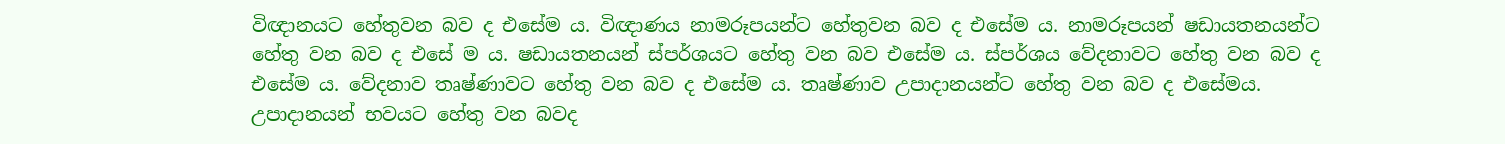විඥානයට හේතුවන බව ද එසේම ය. විඥාණය නාමරූපයන්ට හේතුවන බව ද එසේම ය. නාමරූපයන් ෂඩායතනයන්ට හේතු වන බව ද එසේ ම ය. ෂඩායතනයන් ස්පර්ශයට හේතු වන බව එසේම ය. ස්පර්ශය වේදනාවට හේතු වන බව ද එසේම ය. වේදනාව තෘෂ්ණාවට හේතු වන බව ද එසේම ය. තෘෂ්ණාව උපාදානයන්ට හේතු වන බව ද එසේමය. උපාදානයන් භවයට හේතු වන බවද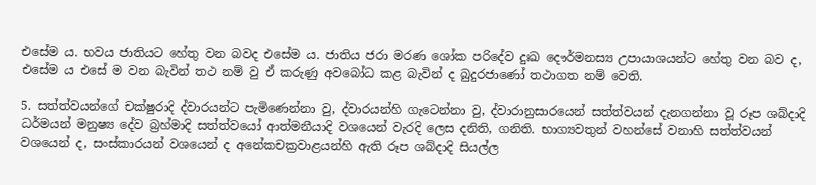එසේම ය. භවය ජාතියට හේතු වන බවද එසේම ය. ජාතිය ජරා මරණ ශෝක පරිදේව දුඃඛ දෞර්මනස්‍ය උපායාශයන්ට හේතු වන බව ද, එසේම ය එසේ ම වන බැවින් තථ නම් වු ඒ කරුණු අවබෝධ කළ බැවින් ද බුදුරජාණෝ තථාගත නම් වෙති.

5. සත්ත්වයන්ගේ චක්ෂුරාදි ද්වාරයන්ට පැමිණෙන්නා වු, ද්වාරයන්හි ගැටෙන්නා වු, ද්වාරානුසාරයෙන් සත්ත්වයන් දැනගන්නා වූ රූප ශබ්දාදි ධර්මයන් මනුෂ්‍ය දේව බ්‍රහ්මාදි සත්ත්වයෝ ආත්මනීයාදි වශයෙන් වැරදි ලෙස දනිති, ගනිති. භාග්‍යවතුන් වහන්සේ වනාහි සත්ත්වයන් වශයෙන් ද, සංස්කාරයන් වශයෙන් ද අනේකචක්‍රවාළයන්හි ඇති රූප ශබ්දාදි සියල්ල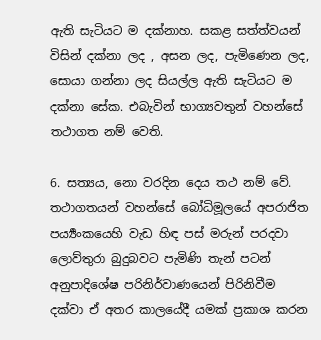ඇති සැටියට ම දක්නාහ. සකළ සත්ත්වයන් විසින් දක්නා ලද , අසන ලද, පැමිණෙන ලද, සොයා ගන්නා ලද සියල්ල ඇති සැටියට ම දක්නා සේක. එබැවින් භාග්‍යවතුන් වහන්සේ තථාගත නම් වෙති.

6. සත්‍යය, නො වරදින දෙය තථ නම් වේ. තථාගතයන් වහන්සේ බෝධිමූලයේ අපරාජිත පර්‍ය්‍යංකයෙහි වැඩ හිඳ පස් මරුන් පරදවා ලොව්තුරා බුදුබවට පැමිණි තැන් පටන් අනුපාදිශේෂ පරිනිර්වාණයෙන් පිරිනිවීම දක්වා ඒ අතර කාලයේදී යමක් ප්‍රකාශ කරන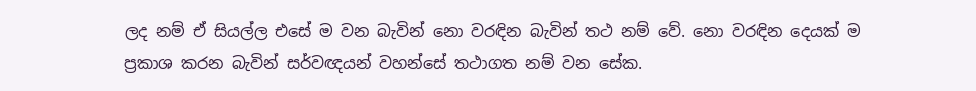ලද නම් ඒ සියල්ල එසේ ම වන බැවින් නො වරඳින බැවින් තථ නම් වේ. නො වරඳින දෙයක් ම ප්‍රකාශ කරන බැවින් සර්වඥයන් වහන්සේ තථාගත නම් වන සේක.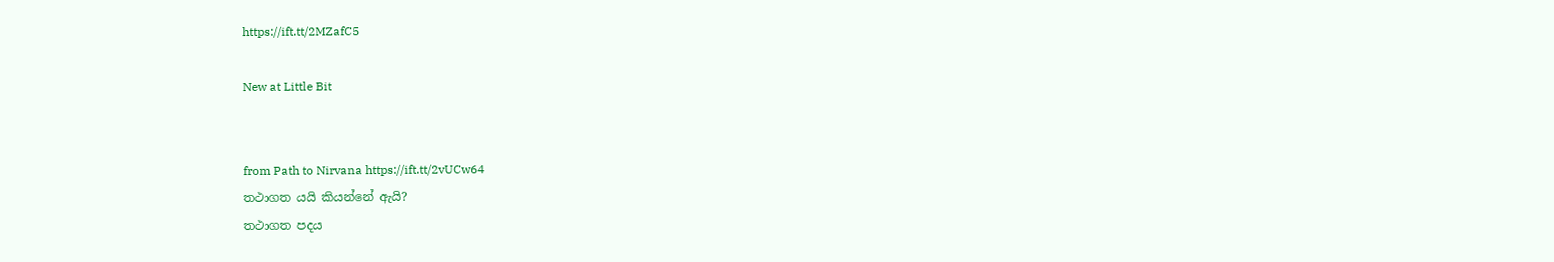https://ift.tt/2MZafC5

New at Little Bit


from Path to Nirvana https://ift.tt/2vUCw64
තථාගත යයි කියන්නේ ඇයි?
තථාගත පදය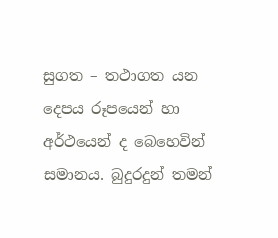සුගත – තථාගත යන දෙපය රූපයෙන් හා අර්ථයෙන් ද බෙහෙවින් සමානය. බුදුරදුන් තමන්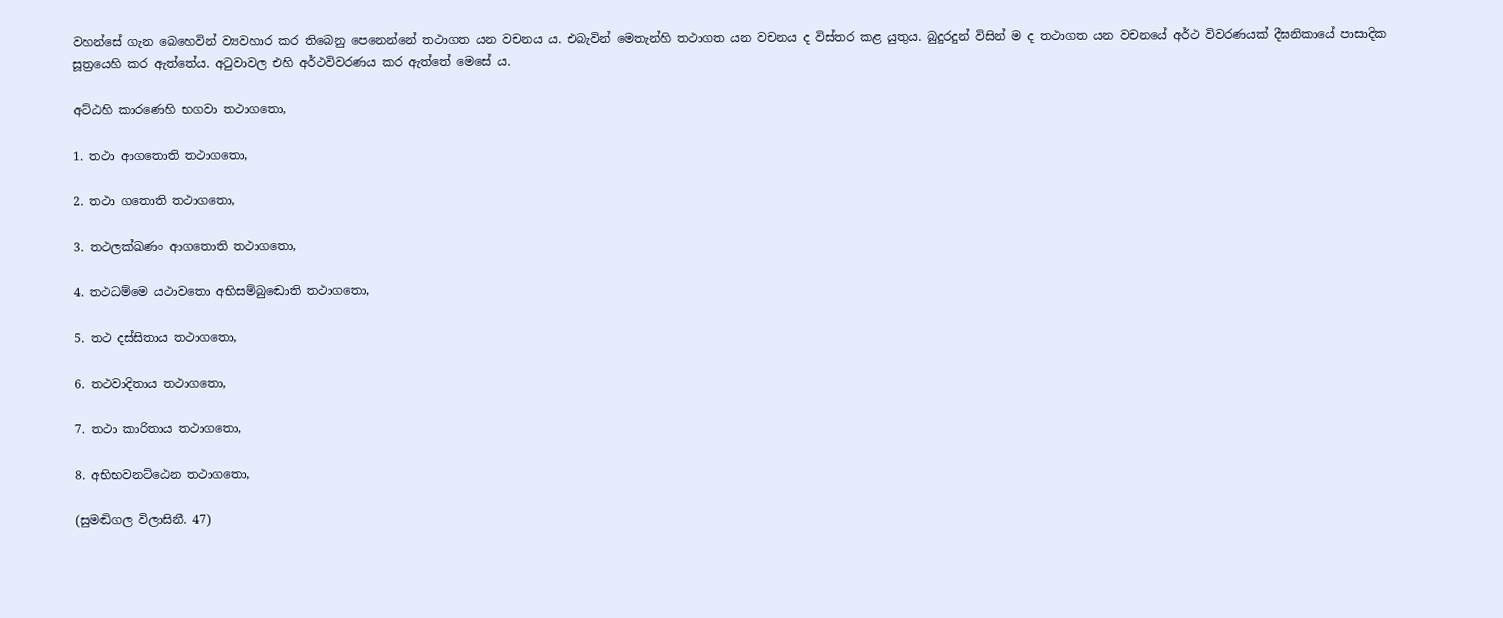වහන්සේ ගැන බෙහෙවින් ව්‍යවහාර කර තිබෙනු පෙනෙන්නේ තථාගත යන වචනය ය. එබැවින් මෙතැන්හි තථාගත යන වචනය ද විස්තර කළ යුතුය. බුදුරදුන් විසින් ම ද තථාගත යන වචනයේ අර්ථ විවරණයක් දීඝනිකායේ පාසාදික සූත්‍රයෙහි කර ඇත්තේය. අටුවාවල එහි අර්ථවිවරණය කර ඇත්තේ මෙසේ ය.

අට්ඨහි කාරණෙහි භගවා තථාගතො,

1. තථා ආගතොති තථාගතො,

2. තථා ගතොති තථාගතො,

3. තථලක්ඛණං ආගතොති තථාගතො,

4. තථධම්මෙ යථාවතො අභිසම්බුඬොති තථාගතො,

5. තථ දස්සිතාය තථාගතො,

6. තථවාදිතාය තථාගතො,

7. තථා කාරිතාය තථාගතො,

8. අභිභවනට්ඨෙන තථාගතො,

(සුමඬිගල විලාසිනී. 47)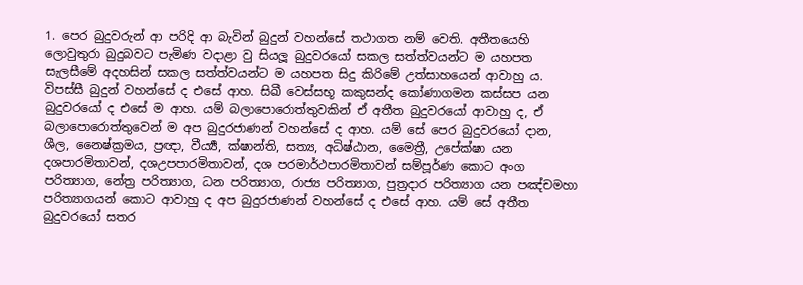1. පෙර බුදුවරුන් ආ පරිදි ආ බැවින් බුදුන් වහන්සේ තථාගත නම් වෙති. අතීතයෙහි ලොවුතුරා බුදුබවට පැමිණ වදාළා වු සියලූ බුදුවරයෝ සකල සත්ත්වයන්ට ම යහපත සැලසීමේ අදහසින් සකල සත්ත්වයන්ට ම යහපත සිදු කිරිමේ උත්සාහයෙන් ආවාහු ය. විපස්සී බුදුන් වහන්සේ ද එසේ ආහ. සිඛී වෙස්සභූ කකුසන්ද කෝණාගමන කස්සප යන බුදුවරයෝ ද එසේ ම ආහ. යම් බලාපොරොත්තුවකින් ඒ අතීත බුදුවරයෝ ආවාහු ද, ඒ බලාපොරොත්තුවෙන් ම අප බුදුරජාණන් වහන්සේ ද ආහ. යම් සේ පෙර බුදුවරයෝ දාන, ශීල, නෛෂ්ක්‍රමය, ප්‍රඥා, වීර්‍ය්‍ය, ක්ෂාන්ති, සත්‍ය, අධිෂ්ඨාන, මෛත්‍රී, උපේක්ෂා යන දශපාරමිතාවන්, දශඋපපාරමිතාවන්, දශ පරමාර්ථපාරමිතාවන් සම්පූර්ණ කොට අංග පරිත්‍යාග, නේත්‍ර පරිත්‍යාග, ධන පරිත්‍යාග, රාජ්‍ය පරිත්‍යාග, පුත්‍රදාර පරිත්‍යාග යන පඤ්චමහා පරිත්‍යාගයන් කොට ආවාහු ද අප බුදුරජාණන් වහන්සේ ද එසේ ආහ. යම් සේ අතීත බුදුවරයෝ සතර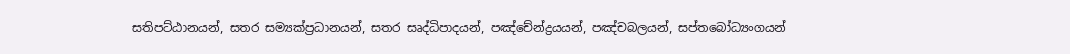සතිපට්ඨානයන්, සතර සම්‍යක්ප්‍රධානයන්, සතර සෘද්ධිපාදයන්, පඤ්චේන්ද්‍රයයන්, පඤ්චබලයන්, සප්තබෝධ්‍යංගයන්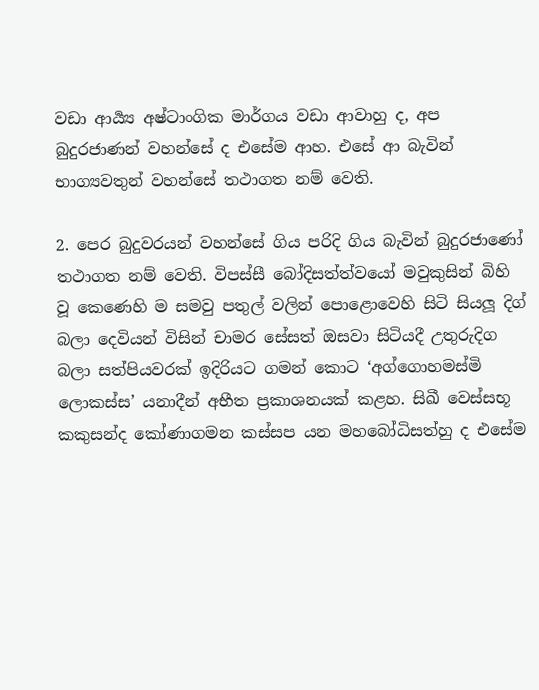වඩා ආර්‍ය්‍ය අෂ්ටාංගික මාර්ගය වඩා ආවාහු ද, අප බුදුරජාණන් වහන්සේ ද එසේම ආහ. එසේ ආ බැවින් භාග්‍යවතුන් වහන්සේ තථාගත නම් වෙති.

2. පෙර බුදුවරයන් වහන්සේ ගිය පරිදි ගිය බැවින් බුදුරජාණෝ තථාගත නම් වෙති. විපස්සී බෝදිසත්ත්වයෝ මවුකුසින් බිහි වූ කෙණෙහි ම සමවු පතුල් වලින් පොළොවෙහි සිටි සියලූ දිග් බලා දෙවියන් විසින් චාමර සේසත් ඔසවා සිටියදී උතුරුදිග බලා සත්පියවරක් ඉදිරියට ගමන් කොට ‘අග්ගොහමස්මි ලොකස්ස’ යනාදීන් අභීත ප්‍රකාශනයක් කළහ. සිඛී වෙස්සභූ කකුසන්ද කෝණාගමන කස්සප යන මහබෝධිසත්හු ද එසේම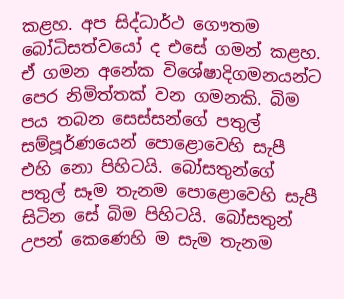කළහ. අප සිද්ධාර්ථ ගෞතම බෝධිසත්වයෝ ද එසේ ගමන් කළහ. ඒ ගමන අනේක විශේෂාදිගමනයන්ට පෙර නිමිත්තක් වන ගමනකි. බිම පය තබන සෙස්සන්ගේ පතුල් සම්පූර්ණයෙන් පොළොවෙහි සැපී එහි නො පිහිටයි. බෝසතුන්ගේ පතුල් සෑම තැනම පොළොවෙහි සැපී සිටින සේ බිම පිහිටයි. බෝසතුන් උපන් කෙණෙහි ම සැම තැනම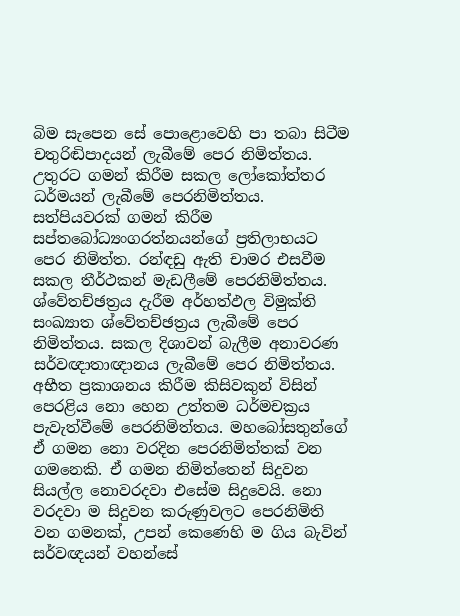බිම සැපෙන සේ පොළොවෙහි පා තබා සිටීම චතුරිඬිපාදයන් ලැබීමේ පෙර නිමිත්තය. උතුරට ගමන් කිරීම සකල ලෝකෝත්තර ධර්මයන් ලැබීමේ පෙරනිමිත්තය. සත්පියවරක් ගමන් කිරීම සප්තබෝධ්‍යංගරත්නයන්ගේ ප්‍රතිලාභයට පෙර නිමිත්ත. රන්ඳඩු ඇති චාමර එසවීම සකල තීර්ථකන් මැඩලීමේ පෙරනිමිත්තය. ශ්වේතච්ඡත්‍රය දැරීම අර්හත්ඵල විමුක්ති සංඛ්‍යාත ශ්වේතච්ඡත්‍රය ලැබීමේ පෙර නිමිත්තය. සකල දිශාවන් බැලීම අනාවරණ සර්වඥාතාඥානය ලැබීමේ පෙර නිමිත්තය. අභීත ප්‍රකාශනය කිරීම කිසිවකුන් විසින් පෙරළිය නො හෙන උත්තම ධර්මචක්‍රය පැවැත්වීමේ පෙරනිමිත්තය. මහබෝසතුන්ගේ ඒ ගමන නො වරදින පෙරනිමිත්තක් වන ගමනෙකි. ඒ ගමන නිමිත්තෙන් සිදුවන සියල්ල නොවරදවා එසේම සිදුවෙයි. නො වරදවා ම සිදුවන කරුණුවලට පෙරනිමිති වන ගමනක්, උපන් කෙණෙහි ම ගිය බැවින් සර්වඥයන් වහන්සේ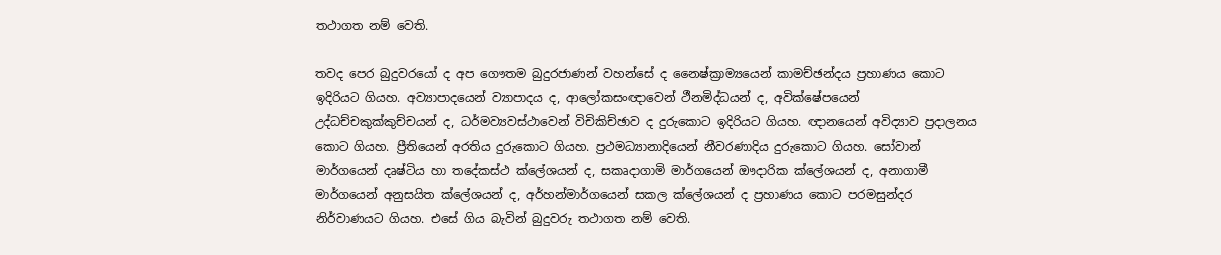තථාගත නම් වෙති.

තවද පෙර බුදුවරයෝ ද අප ගෞතම බුදුරජාණන් වහන්සේ ද නෛෂ්ක්‍රාම්‍යයෙන් කාමච්ඡන්දය ප්‍රහාණය කොට ඉදිරියට ගියහ. අව්‍යාපාදයෙන් ව්‍යාපාදය ද, ආලෝකසංඥාවෙන් ථීනමිද්ධයන් ද, අවික්ෂේපයෙන් උද්ධච්චකුක්කුච්චයන් ද, ධර්මව්‍යවස්ථාවෙන් විචිකිච්ඡාව ද දුරුකොට ඉදිරියට ගියහ. ඥානයෙන් අවිද්‍යාව ප්‍රදාලනය කොට ගියහ. ප්‍රීතියෙන් අරතිය දුරුකොට ගියහ. ප්‍රථමධ්‍යානාදියෙන් නීවරණාදිය දුරුකොට ගියහ. සෝවාන් මාර්ගයෙන් දෘෂ්ටිය හා තදේකස්ථ ක්ලේශයන් ද, සකෘදාගාමි මාර්ගයෙන් ඖදාරික ක්ලේශයන් ද, අනාගාමී මාර්ගයෙන් අනුසයිත ක්ලේශයන් ද, අර්හන්මාර්ගයෙන් සකල ක්ලේශයන් ද ප්‍රහාණය කොට පරමසුන්දර නිර්වාණයට ගියහ. එසේ ගිය බැවින් බුදුවරු තථාගත නම් වෙති.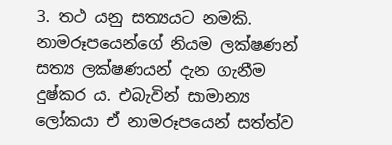3. තථ යනු සත්‍යයට නමකි. නාමරූපයෙන්ගේ නියම ලක්ෂණන් සත්‍ය ලක්ෂණයන් දැන ගැනීම දුෂ්කර ය. එබැවින් සාමාන්‍ය ලෝකයා ඒ නාමරූපයෙන් සත්ත්ව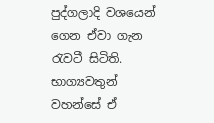පුද්ගලාදි වශයෙන් ගෙන ඒවා ගැන රැවටී සිටිති. භාග්‍යවතුන් වහන්සේ ඒ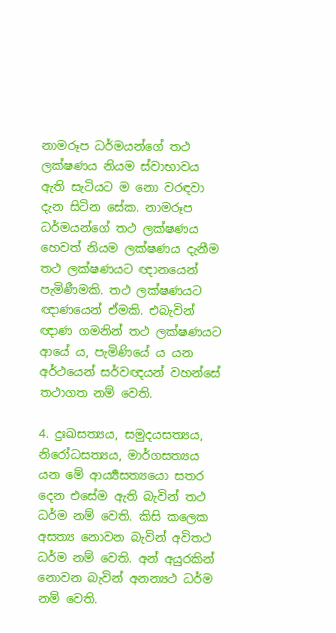නාමරූප ධර්මයන්ගේ තථ ලක්ෂණය නියම ස්වාභාවය ඇති සැටියට ම නො වරඳවා දැන සිටින සේක. නාමරූප ධර්මයන්ගේ තථ ලක්ෂණය හෙවත් නියම ලක්ෂණය දැනීම තථ ලක්ෂණයට ඥානයෙන් පැමිණීමකි. තථ ලක්ෂණයට ඥාණයෙන් ඒමකි. එබැවින් ඥාණ ගමනින් තථ ලක්ෂණයට ආයේ ය, පැමිණියේ ය යන අර්ථයෙන් සර්වඥයන් වහන්සේ තථාගත නම් වෙති.

4. දුඃඛසත්‍යය, සමුදයසත්‍යය, නිරෝධසත්‍යය, මාර්ගසත්‍යය යන මේ ආර්‍ය්‍යසත්‍යයො සතර දෙන එසේම ඇති බැවින් තථ ධර්ම නම් වෙති. කිසි කලෙක අසත්‍ය නොවන බැවින් අවිතථ ධර්ම නම් වෙති. අන් අයුරකින් නොවන බැවින් අනන්‍යථ ධර්ම නම් වෙති.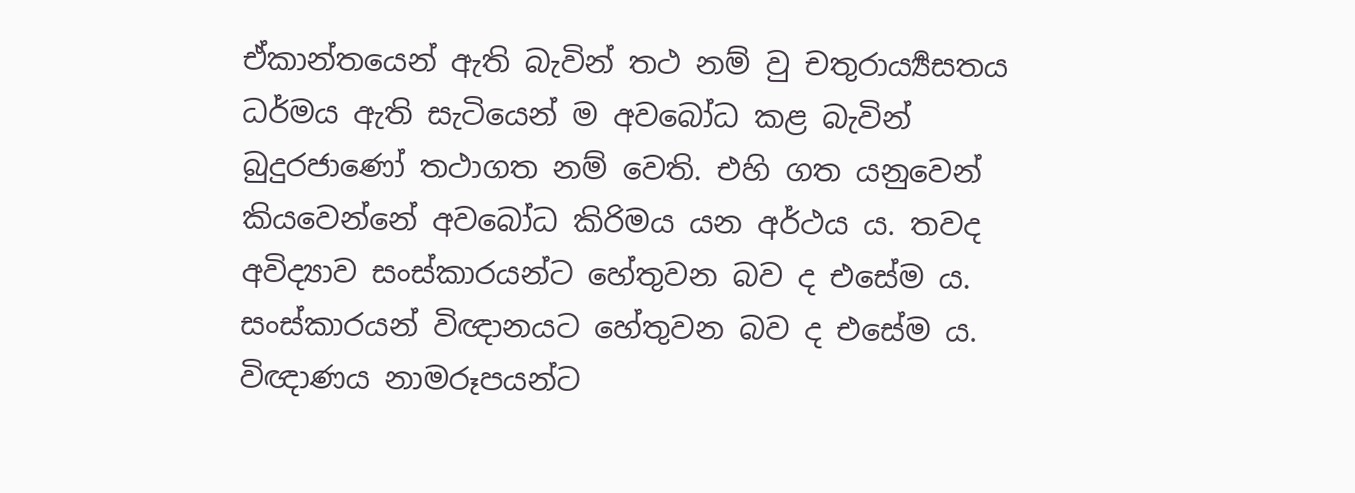ඒකාන්තයෙන් ඇති බැවින් තථ නම් වු චතුරාර්‍ය්‍යසතය ධර්මය ඇති සැටියෙන් ම අවබෝධ කළ බැවින් බුදුරජාණෝ තථාගත නම් වෙති. එහි ගත යනුවෙන් කියවෙන්නේ අවබෝධ කිරිමය යන අර්ථය ය. තවද අවිද්‍යාව සංස්කාරයන්ට හේතුවන බව ද එසේම ය. සංස්කාරයන් විඥානයට හේතුවන බව ද එසේම ය. විඥාණය නාමරූපයන්ට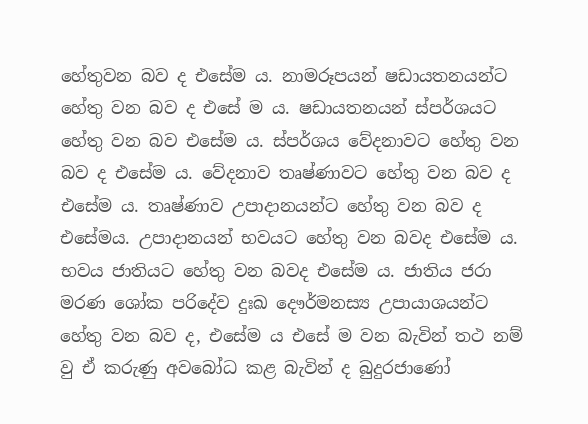හේතුවන බව ද එසේම ය. නාමරූපයන් ෂඩායතනයන්ට හේතු වන බව ද එසේ ම ය. ෂඩායතනයන් ස්පර්ශයට හේතු වන බව එසේම ය. ස්පර්ශය වේදනාවට හේතු වන බව ද එසේම ය. වේදනාව තෘෂ්ණාවට හේතු වන බව ද එසේම ය. තෘෂ්ණාව උපාදානයන්ට හේතු වන බව ද එසේමය. උපාදානයන් භවයට හේතු වන බවද එසේම ය. භවය ජාතියට හේතු වන බවද එසේම ය. ජාතිය ජරා මරණ ශෝක පරිදේව දුඃඛ දෞර්මනස්‍ය උපායාශයන්ට හේතු වන බව ද, එසේම ය එසේ ම වන බැවින් තථ නම් වු ඒ කරුණු අවබෝධ කළ බැවින් ද බුදුරජාණෝ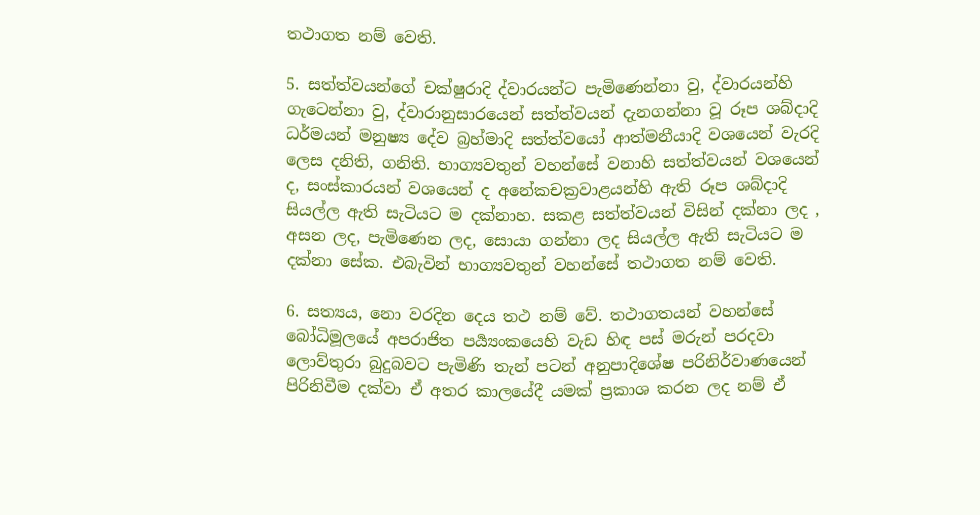තථාගත නම් වෙති.

5. සත්ත්වයන්ගේ චක්ෂුරාදි ද්වාරයන්ට පැමිණෙන්නා වු, ද්වාරයන්හි ගැටෙන්නා වු, ද්වාරානුසාරයෙන් සත්ත්වයන් දැනගන්නා වූ රූප ශබ්දාදි ධර්මයන් මනුෂ්‍ය දේව බ්‍රහ්මාදි සත්ත්වයෝ ආත්මනීයාදි වශයෙන් වැරදි ලෙස දනිති, ගනිති. භාග්‍යවතුන් වහන්සේ වනාහි සත්ත්වයන් වශයෙන් ද, සංස්කාරයන් වශයෙන් ද අනේකචක්‍රවාළයන්හි ඇති රූප ශබ්දාදි සියල්ල ඇති සැටියට ම දක්නාහ. සකළ සත්ත්වයන් විසින් දක්නා ලද , අසන ලද, පැමිණෙන ලද, සොයා ගන්නා ලද සියල්ල ඇති සැටියට ම දක්නා සේක. එබැවින් භාග්‍යවතුන් වහන්සේ තථාගත නම් වෙති.

6. සත්‍යය, නො වරදින දෙය තථ නම් වේ. තථාගතයන් වහන්සේ බෝධිමූලයේ අපරාජිත පර්‍ය්‍යංකයෙහි වැඩ හිඳ පස් මරුන් පරදවා ලොව්තුරා බුදුබවට පැමිණි තැන් පටන් අනුපාදිශේෂ පරිනිර්වාණයෙන් පිරිනිවීම දක්වා ඒ අතර කාලයේදී යමක් ප්‍රකාශ කරන ලද නම් ඒ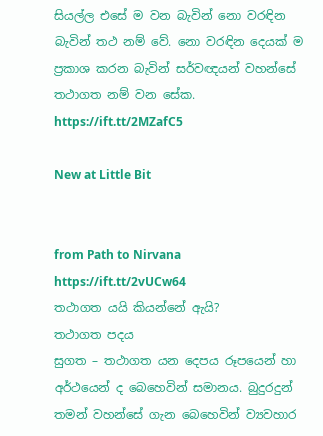සියල්ල එසේ ම වන බැවින් නො වරඳින බැවින් තථ නම් වේ. නො වරඳින දෙයක් ම ප්‍රකාශ කරන බැවින් සර්වඥයන් වහන්සේ තථාගත නම් වන සේක.
https://ift.tt/2MZafC5

New at Little Bit


from Path to Nirvana https://ift.tt/2vUCw64
තථාගත යයි කියන්නේ ඇයි?
තථාගත පදය
සුගත – තථාගත යන දෙපය රූපයෙන් හා අර්ථයෙන් ද බෙහෙවින් සමානය. බුදුරදුන් තමන් වහන්සේ ගැන බෙහෙවින් ව්‍යවහාර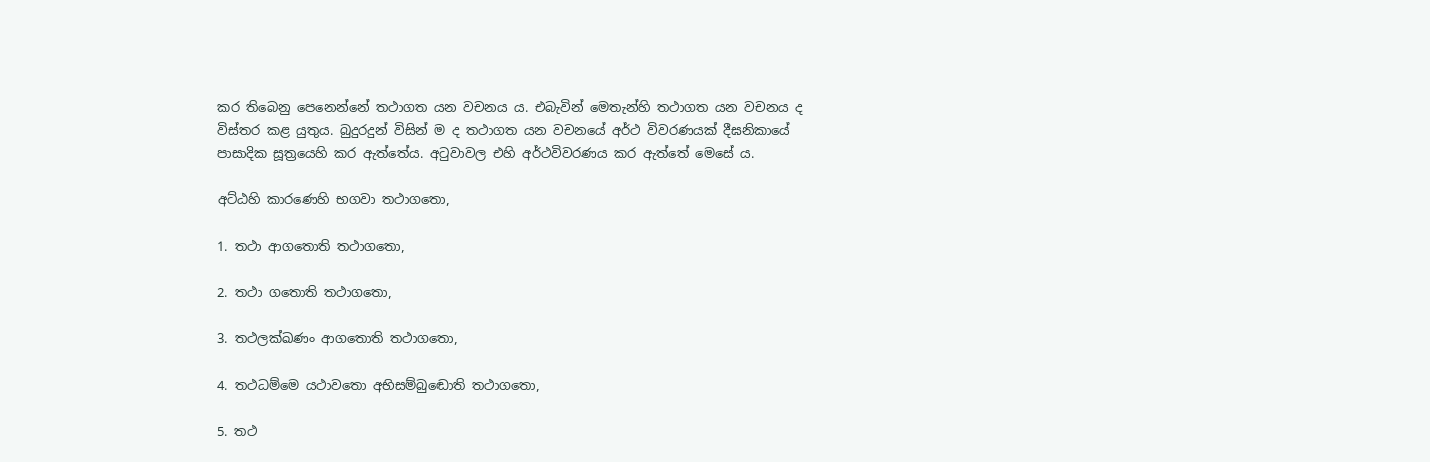කර තිබෙනු පෙනෙන්නේ තථාගත යන වචනය ය. එබැවින් මෙතැන්හි තථාගත යන වචනය ද විස්තර කළ යුතුය. බුදුරදුන් විසින් ම ද තථාගත යන වචනයේ අර්ථ විවරණයක් දීඝනිකායේ පාසාදික සූත්‍රයෙහි කර ඇත්තේය. අටුවාවල එහි අර්ථවිවරණය කර ඇත්තේ මෙසේ ය.

අට්ඨහි කාරණෙහි භගවා තථාගතො,

1. තථා ආගතොති තථාගතො,

2. තථා ගතොති තථාගතො,

3. තථලක්ඛණං ආගතොති තථාගතො,

4. තථධම්මෙ යථාවතො අභිසම්බුඬොති තථාගතො,

5. තථ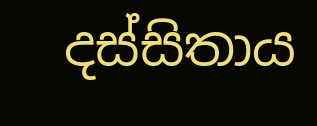දස්සිතාය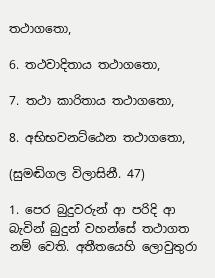තථාගතො,

6. තථවාදිතාය තථාගතො,

7. තථා කාරිතාය තථාගතො,

8. අභිභවනට්ඨෙන තථාගතො,

(සුමඬිගල විලාසිනී. 47)

1. පෙර බුදුවරුන් ආ පරිදි ආ බැවින් බුදුන් වහන්සේ තථාගත නම් වෙති. අතීතයෙහි ලොවුතුරා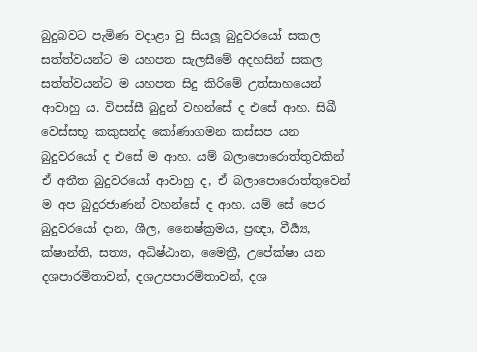බුදුබවට පැමිණ වදාළා වු සියලූ බුදුවරයෝ සකල සත්ත්වයන්ට ම යහපත සැලසීමේ අදහසින් සකල සත්ත්වයන්ට ම යහපත සිදු කිරිමේ උත්සාහයෙන් ආවාහු ය. විපස්සී බුදුන් වහන්සේ ද එසේ ආහ. සිඛී වෙස්සභූ කකුසන්ද කෝණාගමන කස්සප යන බුදුවරයෝ ද එසේ ම ආහ. යම් බලාපොරොත්තුවකින් ඒ අතීත බුදුවරයෝ ආවාහු ද, ඒ බලාපොරොත්තුවෙන් ම අප බුදුරජාණන් වහන්සේ ද ආහ. යම් සේ පෙර බුදුවරයෝ දාන, ශීල, නෛෂ්ක්‍රමය, ප්‍රඥා, වීර්‍ය්‍ය, ක්ෂාන්ති, සත්‍ය, අධිෂ්ඨාන, මෛත්‍රී, උපේක්ෂා යන දශපාරමිතාවන්, දශඋපපාරමිතාවන්, දශ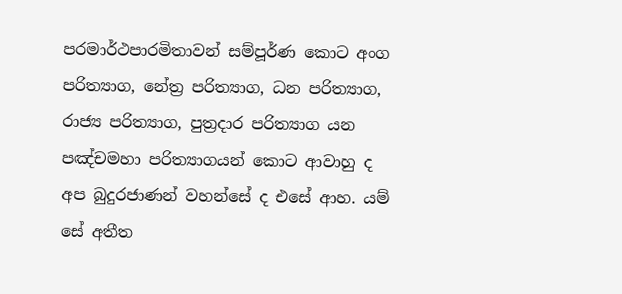පරමාර්ථපාරමිතාවන් සම්පූර්ණ කොට අංග පරිත්‍යාග, නේත්‍ර පරිත්‍යාග, ධන පරිත්‍යාග, රාජ්‍ය පරිත්‍යාග, පුත්‍රදාර පරිත්‍යාග යන පඤ්චමහා පරිත්‍යාගයන් කොට ආවාහු ද අප බුදුරජාණන් වහන්සේ ද එසේ ආහ. යම් සේ අතීත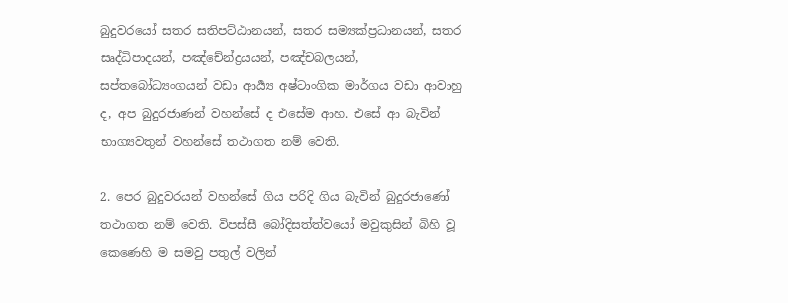බුදුවරයෝ සතර සතිපට්ඨානයන්, සතර සම්‍යක්ප්‍රධානයන්, සතර සෘද්ධිපාදයන්, පඤ්චේන්ද්‍රයයන්, පඤ්චබලයන්, සප්තබෝධ්‍යංගයන් වඩා ආර්‍ය්‍ය අෂ්ටාංගික මාර්ගය වඩා ආවාහු ද, අප බුදුරජාණන් වහන්සේ ද එසේම ආහ. එසේ ආ බැවින් භාග්‍යවතුන් වහන්සේ තථාගත නම් වෙති.

2. පෙර බුදුවරයන් වහන්සේ ගිය පරිදි ගිය බැවින් බුදුරජාණෝ තථාගත නම් වෙති. විපස්සී බෝදිසත්ත්වයෝ මවුකුසින් බිහි වූ කෙණෙහි ම සමවු පතුල් වලින්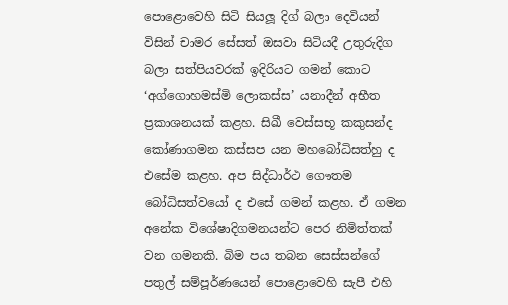පොළොවෙහි සිටි සියලූ දිග් බලා දෙවියන් විසින් චාමර සේසත් ඔසවා සිටියදී උතුරුදිග බලා සත්පියවරක් ඉදිරියට ගමන් කොට ‘අග්ගොහමස්මි ලොකස්ස’ යනාදීන් අභීත ප්‍රකාශනයක් කළහ. සිඛී වෙස්සභූ කකුසන්ද කෝණාගමන කස්සප යන මහබෝධිසත්හු ද එසේම කළහ. අප සිද්ධාර්ථ ගෞතම බෝධිසත්වයෝ ද එසේ ගමන් කළහ. ඒ ගමන අනේක විශේෂාදිගමනයන්ට පෙර නිමිත්තක් වන ගමනකි. බිම පය තබන සෙස්සන්ගේ පතුල් සම්පූර්ණයෙන් පොළොවෙහි සැපී එහි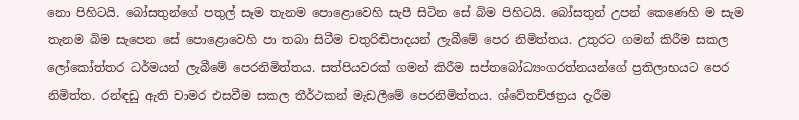නො පිහිටයි. බෝසතුන්ගේ පතුල් සෑම තැනම පොළොවෙහි සැපී සිටින සේ බිම පිහිටයි. බෝසතුන් උපන් කෙණෙහි ම සැම තැනම බිම සැපෙන සේ පොළොවෙහි පා තබා සිටීම චතුරිඬිපාදයන් ලැබීමේ පෙර නිමිත්තය. උතුරට ගමන් කිරීම සකල ලෝකෝත්තර ධර්මයන් ලැබීමේ පෙරනිමිත්තය. සත්පියවරක් ගමන් කිරීම සප්තබෝධ්‍යංගරත්නයන්ගේ ප්‍රතිලාභයට පෙර නිමිත්ත. රන්ඳඩු ඇති චාමර එසවීම සකල තීර්ථකන් මැඩලීමේ පෙරනිමිත්තය. ශ්වේතච්ඡත්‍රය දැරීම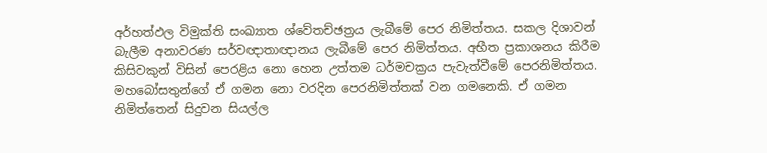අර්හත්ඵල විමුක්ති සංඛ්‍යාත ශ්වේතච්ඡත්‍රය ලැබීමේ පෙර නිමිත්තය. සකල දිශාවන් බැලීම අනාවරණ සර්වඥාතාඥානය ලැබීමේ පෙර නිමිත්තය. අභීත ප්‍රකාශනය කිරීම කිසිවකුන් විසින් පෙරළිය නො හෙන උත්තම ධර්මචක්‍රය පැවැත්වීමේ පෙරනිමිත්තය. මහබෝසතුන්ගේ ඒ ගමන නො වරදින පෙරනිමිත්තක් වන ගමනෙකි. ඒ ගමන නිමිත්තෙන් සිදුවන සියල්ල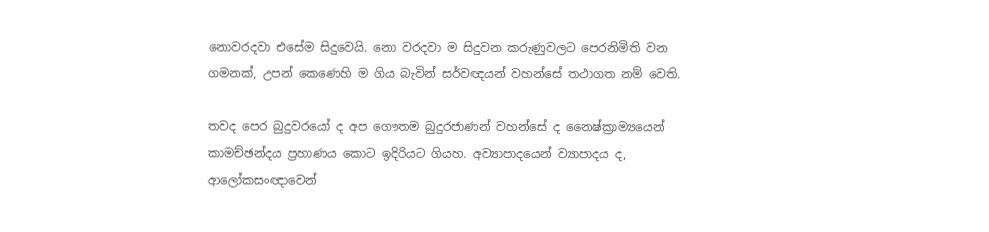නොවරදවා එසේම සිදුවෙයි. නො වරදවා ම සිදුවන කරුණුවලට පෙරනිමිති වන ගමනක්, උපන් කෙණෙහි ම ගිය බැවින් සර්වඥයන් වහන්සේ තථාගත නම් වෙති.

තවද පෙර බුදුවරයෝ ද අප ගෞතම බුදුරජාණන් වහන්සේ ද නෛෂ්ක්‍රාම්‍යයෙන් කාමච්ඡන්දය ප්‍රහාණය කොට ඉදිරියට ගියහ. අව්‍යාපාදයෙන් ව්‍යාපාදය ද, ආලෝකසංඥාවෙන්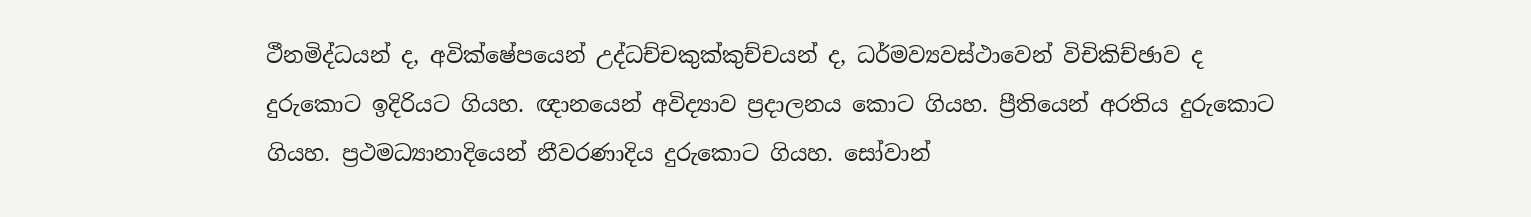ථීනමිද්ධයන් ද, අවික්ෂේපයෙන් උද්ධච්චකුක්කුච්චයන් ද, ධර්මව්‍යවස්ථාවෙන් විචිකිච්ඡාව ද දුරුකොට ඉදිරියට ගියහ. ඥානයෙන් අවිද්‍යාව ප්‍රදාලනය කොට ගියහ. ප්‍රීතියෙන් අරතිය දුරුකොට ගියහ. ප්‍රථමධ්‍යානාදියෙන් නීවරණාදිය දුරුකොට ගියහ. සෝවාන්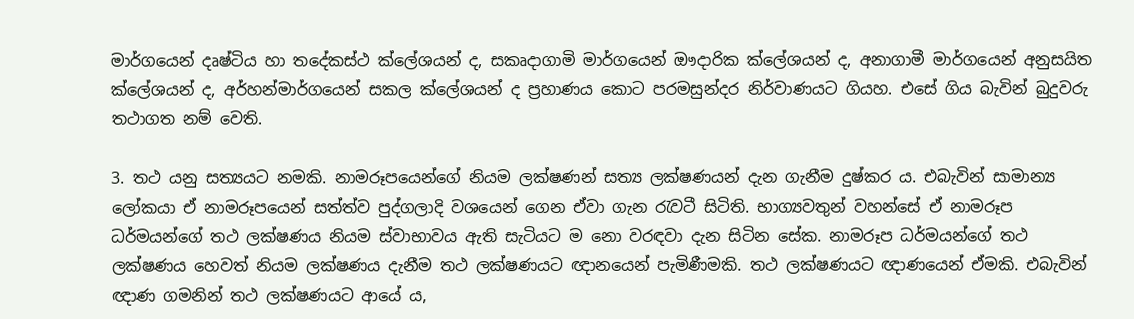මාර්ගයෙන් දෘෂ්ටිය හා තදේකස්ථ ක්ලේශයන් ද, සකෘදාගාමි මාර්ගයෙන් ඖදාරික ක්ලේශයන් ද, අනාගාමී මාර්ගයෙන් අනුසයිත ක්ලේශයන් ද, අර්හන්මාර්ගයෙන් සකල ක්ලේශයන් ද ප්‍රහාණය කොට පරමසුන්දර නිර්වාණයට ගියහ. එසේ ගිය බැවින් බුදුවරු තථාගත නම් වෙති.

3. තථ යනු සත්‍යයට නමකි. නාමරූපයෙන්ගේ නියම ලක්ෂණන් සත්‍ය ලක්ෂණයන් දැන ගැනීම දුෂ්කර ය. එබැවින් සාමාන්‍ය ලෝකයා ඒ නාමරූපයෙන් සත්ත්ව පුද්ගලාදි වශයෙන් ගෙන ඒවා ගැන රැවටී සිටිති. භාග්‍යවතුන් වහන්සේ ඒ නාමරූප ධර්මයන්ගේ තථ ලක්ෂණය නියම ස්වාභාවය ඇති සැටියට ම නො වරඳවා දැන සිටින සේක. නාමරූප ධර්මයන්ගේ තථ ලක්ෂණය හෙවත් නියම ලක්ෂණය දැනීම තථ ලක්ෂණයට ඥානයෙන් පැමිණීමකි. තථ ලක්ෂණයට ඥාණයෙන් ඒමකි. එබැවින් ඥාණ ගමනින් තථ ලක්ෂණයට ආයේ ය,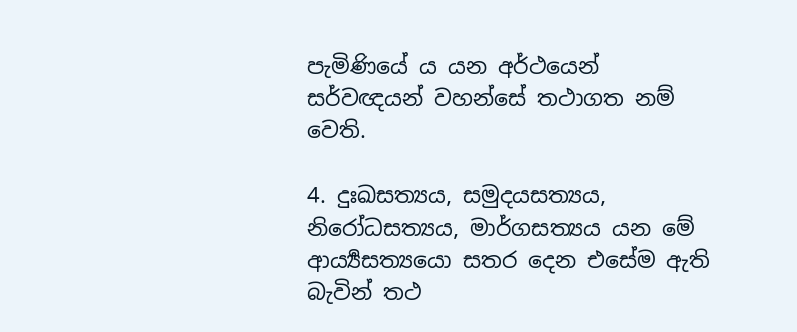පැමිණියේ ය යන අර්ථයෙන් සර්වඥයන් වහන්සේ තථාගත නම් වෙති.

4. දුඃඛසත්‍යය, සමුදයසත්‍යය, නිරෝධසත්‍යය, මාර්ගසත්‍යය යන මේ ආර්‍ය්‍යසත්‍යයො සතර දෙන එසේම ඇති බැවින් තථ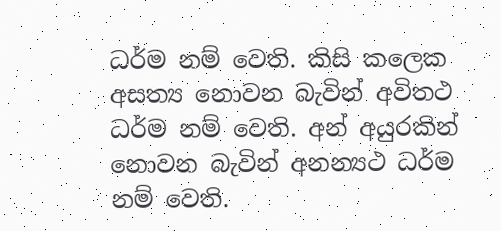ධර්ම නම් වෙති. කිසි කලෙක අසත්‍ය නොවන බැවින් අවිතථ ධර්ම නම් වෙති. අන් අයුරකින් නොවන බැවින් අනන්‍යථ ධර්ම නම් වෙති.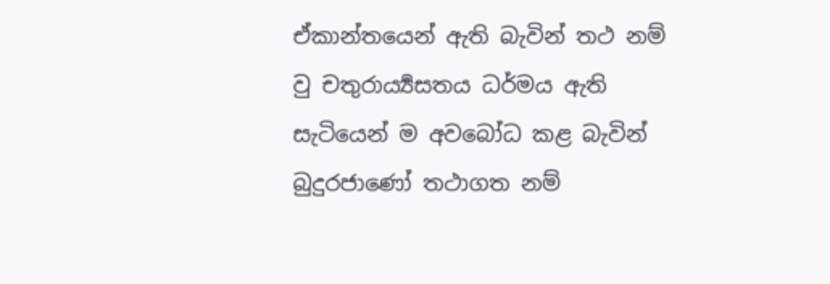ඒකාන්තයෙන් ඇති බැවින් තථ නම් වු චතුරාර්‍ය්‍යසතය ධර්මය ඇති සැටියෙන් ම අවබෝධ කළ බැවින් බුදුරජාණෝ තථාගත නම්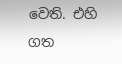වෙති. එහි ගත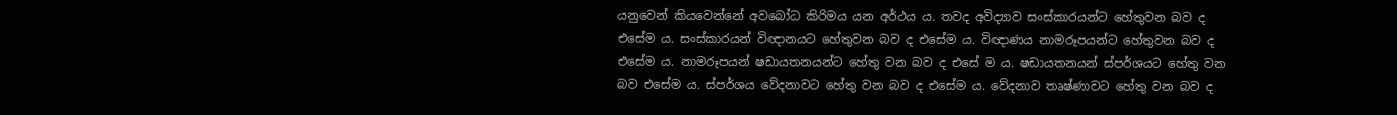යනුවෙන් කියවෙන්නේ අවබෝධ කිරිමය යන අර්ථය ය. තවද අවිද්‍යාව සංස්කාරයන්ට හේතුවන බව ද එසේම ය. සංස්කාරයන් විඥානයට හේතුවන බව ද එසේම ය. විඥාණය නාමරූපයන්ට හේතුවන බව ද එසේම ය. නාමරූපයන් ෂඩායතනයන්ට හේතු වන බව ද එසේ ම ය. ෂඩායතනයන් ස්පර්ශයට හේතු වන බව එසේම ය. ස්පර්ශය වේදනාවට හේතු වන බව ද එසේම ය. වේදනාව තෘෂ්ණාවට හේතු වන බව ද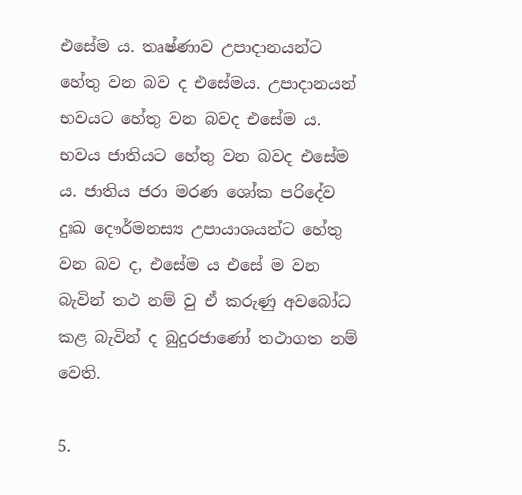එසේම ය. තෘෂ්ණාව උපාදානයන්ට හේතු වන බව ද එසේමය. උපාදානයන් භවයට හේතු වන බවද එසේම ය. භවය ජාතියට හේතු වන බවද එසේම ය. ජාතිය ජරා මරණ ශෝක පරිදේව දුඃඛ දෞර්මනස්‍ය උපායාශයන්ට හේතු වන බව ද, එසේම ය එසේ ම වන බැවින් තථ නම් වු ඒ කරුණු අවබෝධ කළ බැවින් ද බුදුරජාණෝ තථාගත නම් වෙති.

5.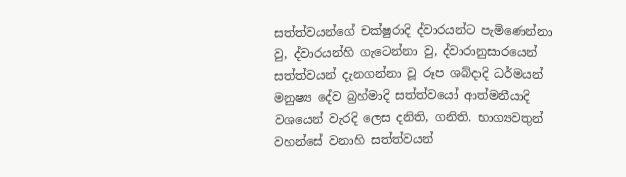සත්ත්වයන්ගේ චක්ෂුරාදි ද්වාරයන්ට පැමිණෙන්නා වු, ද්වාරයන්හි ගැටෙන්නා වු, ද්වාරානුසාරයෙන් සත්ත්වයන් දැනගන්නා වූ රූප ශබ්දාදි ධර්මයන් මනුෂ්‍ය දේව බ්‍රහ්මාදි සත්ත්වයෝ ආත්මනීයාදි වශයෙන් වැරදි ලෙස දනිති, ගනිති. භාග්‍යවතුන් වහන්සේ වනාහි සත්ත්වයන්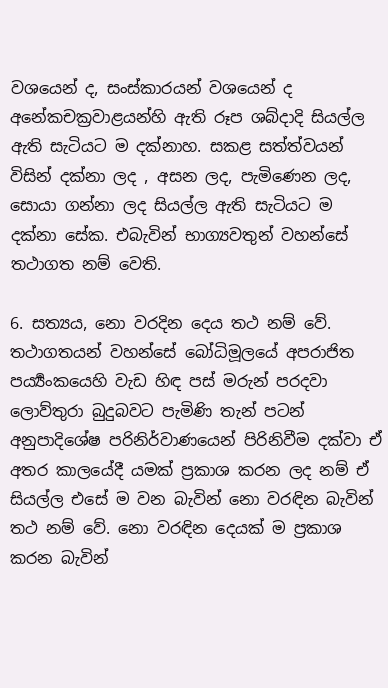වශයෙන් ද, සංස්කාරයන් වශයෙන් ද අනේකචක්‍රවාළයන්හි ඇති රූප ශබ්දාදි සියල්ල ඇති සැටියට ම දක්නාහ. සකළ සත්ත්වයන් විසින් දක්නා ලද , අසන ලද, පැමිණෙන ලද, සොයා ගන්නා ලද සියල්ල ඇති සැටියට ම දක්නා සේක. එබැවින් භාග්‍යවතුන් වහන්සේ තථාගත නම් වෙති.

6. සත්‍යය, නො වරදින දෙය තථ නම් වේ. තථාගතයන් වහන්සේ බෝධිමූලයේ අපරාජිත පර්‍ය්‍යංකයෙහි වැඩ හිඳ පස් මරුන් පරදවා ලොව්තුරා බුදුබවට පැමිණි තැන් පටන් අනුපාදිශේෂ පරිනිර්වාණයෙන් පිරිනිවීම දක්වා ඒ අතර කාලයේදී යමක් ප්‍රකාශ කරන ලද නම් ඒ සියල්ල එසේ ම වන බැවින් නො වරඳින බැවින් තථ නම් වේ. නො වරඳින දෙයක් ම ප්‍රකාශ කරන බැවින්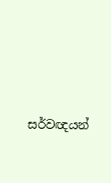සර්වඥයන්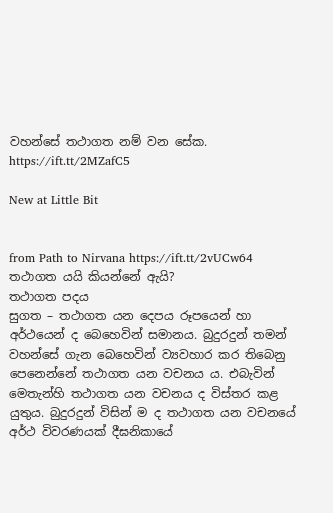වහන්සේ තථාගත නම් වන සේක.
https://ift.tt/2MZafC5

New at Little Bit


from Path to Nirvana https://ift.tt/2vUCw64
තථාගත යයි කියන්නේ ඇයි?
තථාගත පදය
සුගත – තථාගත යන දෙපය රූපයෙන් හා අර්ථයෙන් ද බෙහෙවින් සමානය. බුදුරදුන් තමන් වහන්සේ ගැන බෙහෙවින් ව්‍යවහාර කර තිබෙනු පෙනෙන්නේ තථාගත යන වචනය ය. එබැවින් මෙතැන්හි තථාගත යන වචනය ද විස්තර කළ යුතුය. බුදුරදුන් විසින් ම ද තථාගත යන වචනයේ අර්ථ විවරණයක් දීඝනිකායේ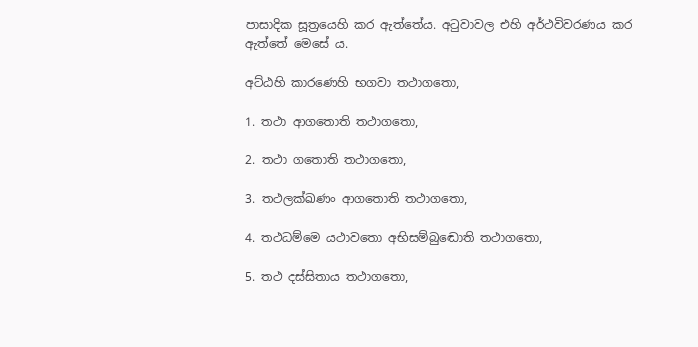පාසාදික සූත්‍රයෙහි කර ඇත්තේය. අටුවාවල එහි අර්ථවිවරණය කර ඇත්තේ මෙසේ ය.

අට්ඨහි කාරණෙහි භගවා තථාගතො,

1. තථා ආගතොති තථාගතො,

2. තථා ගතොති තථාගතො,

3. තථලක්ඛණං ආගතොති තථාගතො,

4. තථධම්මෙ යථාවතො අභිසම්බුඬොති තථාගතො,

5. තථ දස්සිතාය තථාගතො,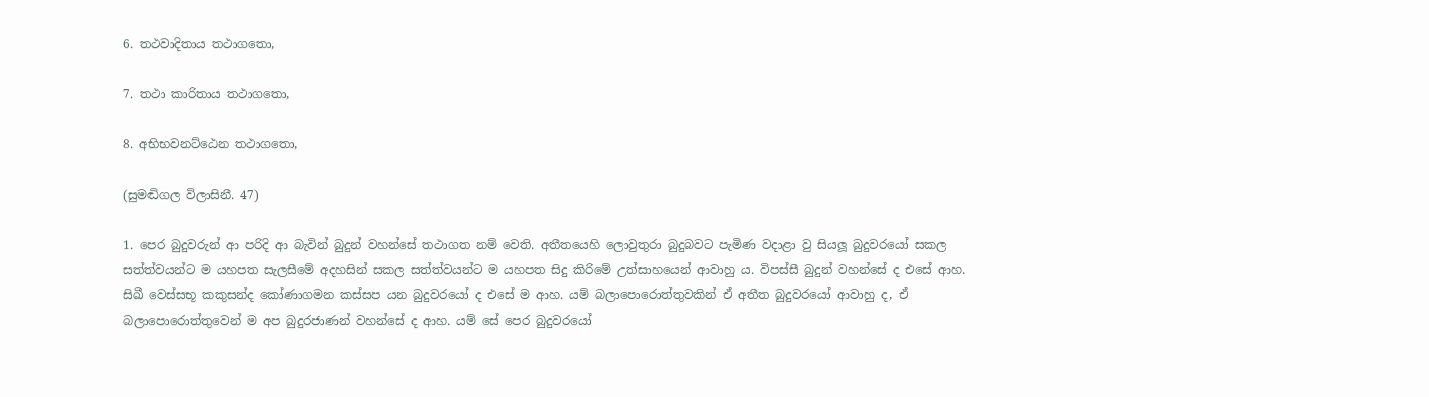6. තථවාදිතාය තථාගතො,

7. තථා කාරිතාය තථාගතො,

8. අභිභවනට්ඨෙන තථාගතො,

(සුමඬිගල විලාසිනී. 47)

1. පෙර බුදුවරුන් ආ පරිදි ආ බැවින් බුදුන් වහන්සේ තථාගත නම් වෙති. අතීතයෙහි ලොවුතුරා බුදුබවට පැමිණ වදාළා වු සියලූ බුදුවරයෝ සකල සත්ත්වයන්ට ම යහපත සැලසීමේ අදහසින් සකල සත්ත්වයන්ට ම යහපත සිදු කිරිමේ උත්සාහයෙන් ආවාහු ය. විපස්සී බුදුන් වහන්සේ ද එසේ ආහ. සිඛී වෙස්සභූ කකුසන්ද කෝණාගමන කස්සප යන බුදුවරයෝ ද එසේ ම ආහ. යම් බලාපොරොත්තුවකින් ඒ අතීත බුදුවරයෝ ආවාහු ද, ඒ බලාපොරොත්තුවෙන් ම අප බුදුරජාණන් වහන්සේ ද ආහ. යම් සේ පෙර බුදුවරයෝ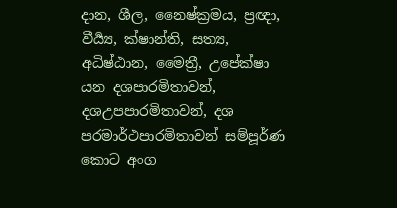දාන, ශීල, නෛෂ්ක්‍රමය, ප්‍රඥා, වීර්‍ය්‍ය, ක්ෂාන්ති, සත්‍ය, අධිෂ්ඨාන, මෛත්‍රී, උපේක්ෂා යන දශපාරමිතාවන්, දශඋපපාරමිතාවන්, දශ පරමාර්ථපාරමිතාවන් සම්පූර්ණ කොට අංග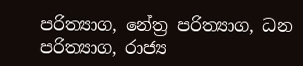පරිත්‍යාග, නේත්‍ර පරිත්‍යාග, ධන පරිත්‍යාග, රාජ්‍ය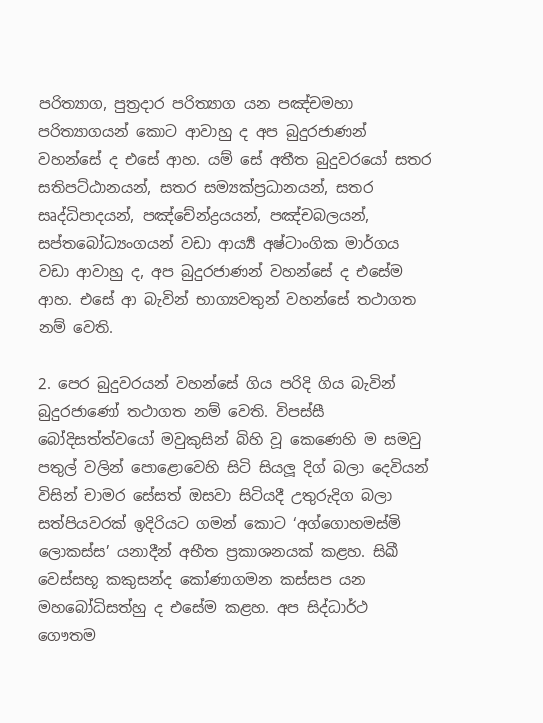පරිත්‍යාග, පුත්‍රදාර පරිත්‍යාග යන පඤ්චමහා පරිත්‍යාගයන් කොට ආවාහු ද අප බුදුරජාණන් වහන්සේ ද එසේ ආහ. යම් සේ අතීත බුදුවරයෝ සතර සතිපට්ඨානයන්, සතර සම්‍යක්ප්‍රධානයන්, සතර සෘද්ධිපාදයන්, පඤ්චේන්ද්‍රයයන්, පඤ්චබලයන්, සප්තබෝධ්‍යංගයන් වඩා ආර්‍ය්‍ය අෂ්ටාංගික මාර්ගය වඩා ආවාහු ද, අප බුදුරජාණන් වහන්සේ ද එසේම ආහ. එසේ ආ බැවින් භාග්‍යවතුන් වහන්සේ තථාගත නම් වෙති.

2. පෙර බුදුවරයන් වහන්සේ ගිය පරිදි ගිය බැවින් බුදුරජාණෝ තථාගත නම් වෙති. විපස්සී බෝදිසත්ත්වයෝ මවුකුසින් බිහි වූ කෙණෙහි ම සමවු පතුල් වලින් පොළොවෙහි සිටි සියලූ දිග් බලා දෙවියන් විසින් චාමර සේසත් ඔසවා සිටියදී උතුරුදිග බලා සත්පියවරක් ඉදිරියට ගමන් කොට ‘අග්ගොහමස්මි ලොකස්ස’ යනාදීන් අභීත ප්‍රකාශනයක් කළහ. සිඛී වෙස්සභූ කකුසන්ද කෝණාගමන කස්සප යන මහබෝධිසත්හු ද එසේම කළහ. අප සිද්ධාර්ථ ගෞතම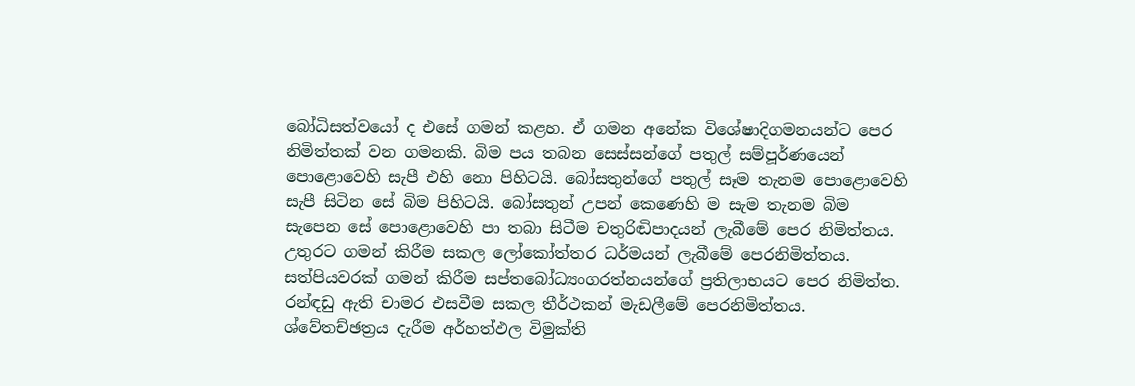බෝධිසත්වයෝ ද එසේ ගමන් කළහ. ඒ ගමන අනේක විශේෂාදිගමනයන්ට පෙර නිමිත්තක් වන ගමනකි. බිම පය තබන සෙස්සන්ගේ පතුල් සම්පූර්ණයෙන් පොළොවෙහි සැපී එහි නො පිහිටයි. බෝසතුන්ගේ පතුල් සෑම තැනම පොළොවෙහි සැපී සිටින සේ බිම පිහිටයි. බෝසතුන් උපන් කෙණෙහි ම සැම තැනම බිම සැපෙන සේ පොළොවෙහි පා තබා සිටීම චතුරිඬිපාදයන් ලැබීමේ පෙර නිමිත්තය. උතුරට ගමන් කිරීම සකල ලෝකෝත්තර ධර්මයන් ලැබීමේ පෙරනිමිත්තය. සත්පියවරක් ගමන් කිරීම සප්තබෝධ්‍යංගරත්නයන්ගේ ප්‍රතිලාභයට පෙර නිමිත්ත. රන්ඳඩු ඇති චාමර එසවීම සකල තීර්ථකන් මැඩලීමේ පෙරනිමිත්තය. ශ්වේතච්ඡත්‍රය දැරීම අර්හත්ඵල විමුක්ති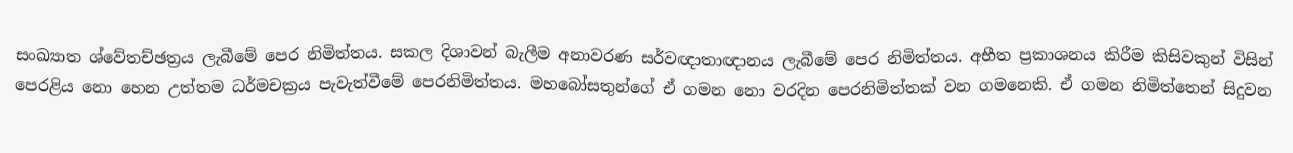සංඛ්‍යාත ශ්වේතච්ඡත්‍රය ලැබීමේ පෙර නිමිත්තය. සකල දිශාවන් බැලීම අනාවරණ සර්වඥාතාඥානය ලැබීමේ පෙර නිමිත්තය. අභීත ප්‍රකාශනය කිරීම කිසිවකුන් විසින් පෙරළිය නො හෙන උත්තම ධර්මචක්‍රය පැවැත්වීමේ පෙරනිමිත්තය. මහබෝසතුන්ගේ ඒ ගමන නො වරදින පෙරනිමිත්තක් වන ගමනෙකි. ඒ ගමන නිමිත්තෙන් සිදුවන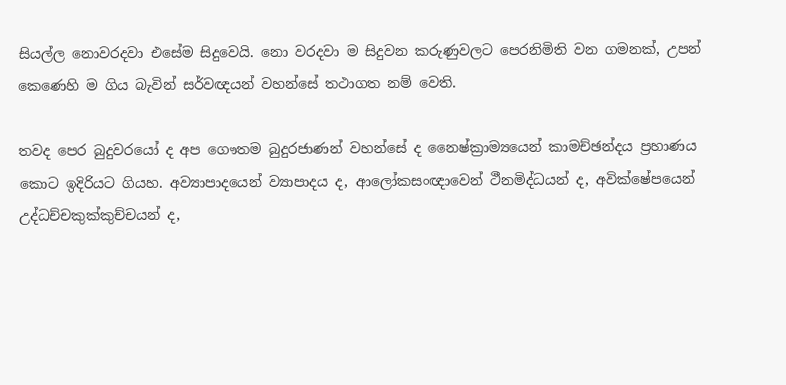සියල්ල නොවරදවා එසේම සිදුවෙයි. නො වරදවා ම සිදුවන කරුණුවලට පෙරනිමිති වන ගමනක්, උපන් කෙණෙහි ම ගිය බැවින් සර්වඥයන් වහන්සේ තථාගත නම් වෙති.

තවද පෙර බුදුවරයෝ ද අප ගෞතම බුදුරජාණන් වහන්සේ ද නෛෂ්ක්‍රාම්‍යයෙන් කාමච්ඡන්දය ප්‍රහාණය කොට ඉදිරියට ගියහ. අව්‍යාපාදයෙන් ව්‍යාපාදය ද, ආලෝකසංඥාවෙන් ථීනමිද්ධයන් ද, අවික්ෂේපයෙන් උද්ධච්චකුක්කුච්චයන් ද,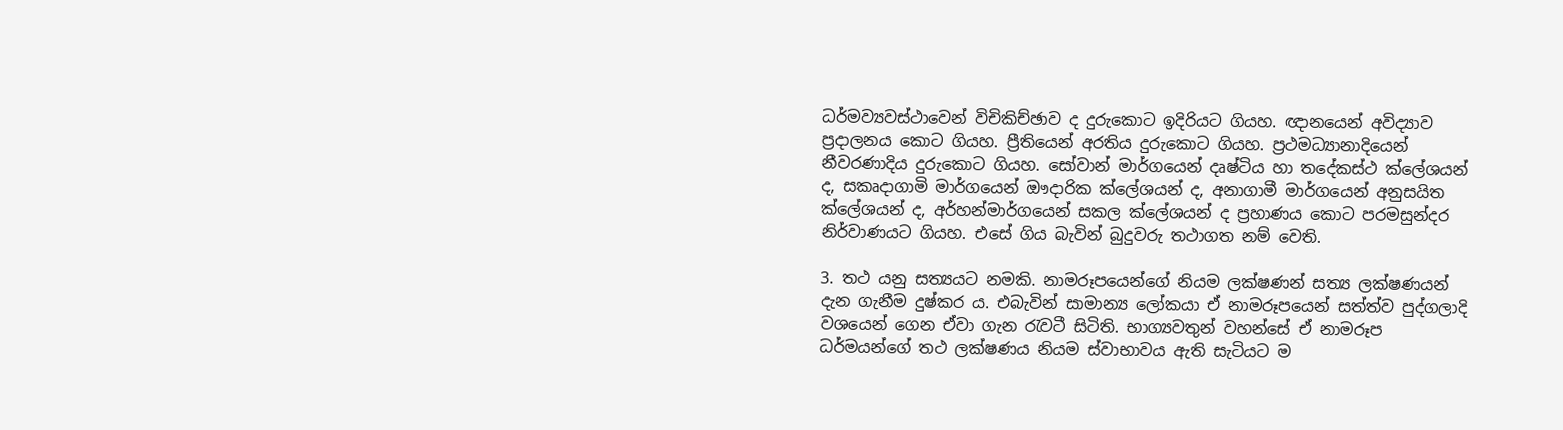ධර්මව්‍යවස්ථාවෙන් විචිකිච්ඡාව ද දුරුකොට ඉදිරියට ගියහ. ඥානයෙන් අවිද්‍යාව ප්‍රදාලනය කොට ගියහ. ප්‍රීතියෙන් අරතිය දුරුකොට ගියහ. ප්‍රථමධ්‍යානාදියෙන් නීවරණාදිය දුරුකොට ගියහ. සෝවාන් මාර්ගයෙන් දෘෂ්ටිය හා තදේකස්ථ ක්ලේශයන් ද, සකෘදාගාමි මාර්ගයෙන් ඖදාරික ක්ලේශයන් ද, අනාගාමී මාර්ගයෙන් අනුසයිත ක්ලේශයන් ද, අර්හන්මාර්ගයෙන් සකල ක්ලේශයන් ද ප්‍රහාණය කොට පරමසුන්දර නිර්වාණයට ගියහ. එසේ ගිය බැවින් බුදුවරු තථාගත නම් වෙති.

3. තථ යනු සත්‍යයට නමකි. නාමරූපයෙන්ගේ නියම ලක්ෂණන් සත්‍ය ලක්ෂණයන් දැන ගැනීම දුෂ්කර ය. එබැවින් සාමාන්‍ය ලෝකයා ඒ නාමරූපයෙන් සත්ත්ව පුද්ගලාදි වශයෙන් ගෙන ඒවා ගැන රැවටී සිටිති. භාග්‍යවතුන් වහන්සේ ඒ නාමරූප ධර්මයන්ගේ තථ ලක්ෂණය නියම ස්වාභාවය ඇති සැටියට ම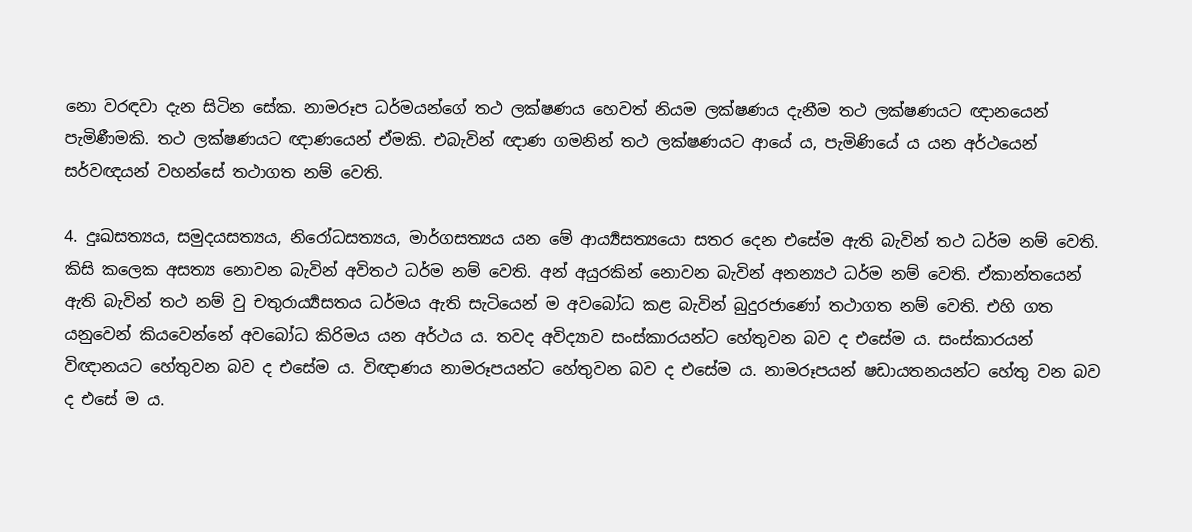නො වරඳවා දැන සිටින සේක. නාමරූප ධර්මයන්ගේ තථ ලක්ෂණය හෙවත් නියම ලක්ෂණය දැනීම තථ ලක්ෂණයට ඥානයෙන් පැමිණීමකි. තථ ලක්ෂණයට ඥාණයෙන් ඒමකි. එබැවින් ඥාණ ගමනින් තථ ලක්ෂණයට ආයේ ය, පැමිණියේ ය යන අර්ථයෙන් සර්වඥයන් වහන්සේ තථාගත නම් වෙති.

4. දුඃඛසත්‍යය, සමුදයසත්‍යය, නිරෝධසත්‍යය, මාර්ගසත්‍යය යන මේ ආර්‍ය්‍යසත්‍යයො සතර දෙන එසේම ඇති බැවින් තථ ධර්ම නම් වෙති. කිසි කලෙක අසත්‍ය නොවන බැවින් අවිතථ ධර්ම නම් වෙති. අන් අයුරකින් නොවන බැවින් අනන්‍යථ ධර්ම නම් වෙති. ඒකාන්තයෙන් ඇති බැවින් තථ නම් වු චතුරාර්‍ය්‍යසතය ධර්මය ඇති සැටියෙන් ම අවබෝධ කළ බැවින් බුදුරජාණෝ තථාගත නම් වෙති. එහි ගත යනුවෙන් කියවෙන්නේ අවබෝධ කිරිමය යන අර්ථය ය. තවද අවිද්‍යාව සංස්කාරයන්ට හේතුවන බව ද එසේම ය. සංස්කාරයන් විඥානයට හේතුවන බව ද එසේම ය. විඥාණය නාමරූපයන්ට හේතුවන බව ද එසේම ය. නාමරූපයන් ෂඩායතනයන්ට හේතු වන බව ද එසේ ම ය.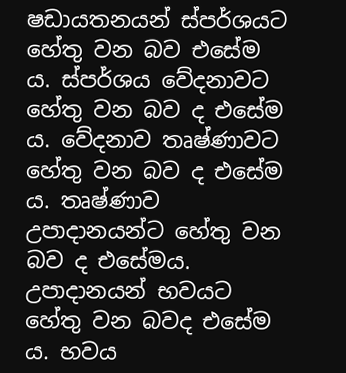ෂඩායතනයන් ස්පර්ශයට හේතු වන බව එසේම ය. ස්පර්ශය වේදනාවට හේතු වන බව ද එසේම ය. වේදනාව තෘෂ්ණාවට හේතු වන බව ද එසේම ය. තෘෂ්ණාව උපාදානයන්ට හේතු වන බව ද එසේමය. උපාදානයන් භවයට හේතු වන බවද එසේම ය. භවය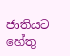ජාතියට හේතු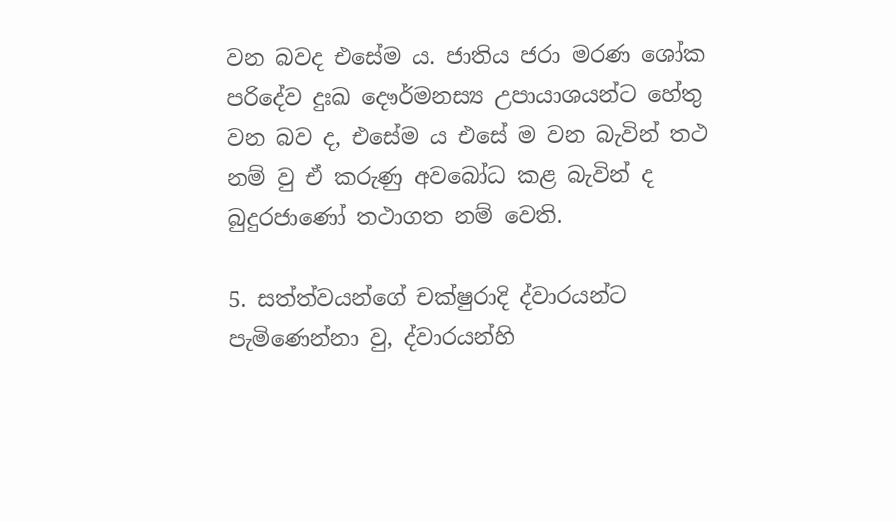වන බවද එසේම ය. ජාතිය ජරා මරණ ශෝක පරිදේව දුඃඛ දෞර්මනස්‍ය උපායාශයන්ට හේතු වන බව ද, එසේම ය එසේ ම වන බැවින් තථ නම් වු ඒ කරුණු අවබෝධ කළ බැවින් ද බුදුරජාණෝ තථාගත නම් වෙති.

5. සත්ත්වයන්ගේ චක්ෂුරාදි ද්වාරයන්ට පැමිණෙන්නා වු, ද්වාරයන්හි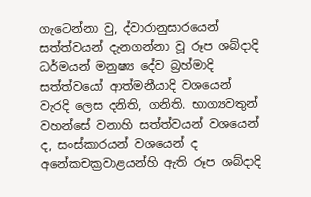ගැටෙන්නා වු, ද්වාරානුසාරයෙන් සත්ත්වයන් දැනගන්නා වූ රූප ශබ්දාදි ධර්මයන් මනුෂ්‍ය දේව බ්‍රහ්මාදි සත්ත්වයෝ ආත්මනීයාදි වශයෙන් වැරදි ලෙස දනිති, ගනිති. භාග්‍යවතුන් වහන්සේ වනාහි සත්ත්වයන් වශයෙන් ද, සංස්කාරයන් වශයෙන් ද අනේකචක්‍රවාළයන්හි ඇති රූප ශබ්දාදි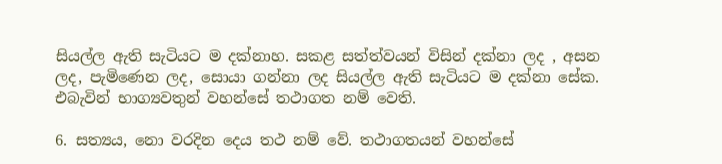සියල්ල ඇති සැටියට ම දක්නාහ. සකළ සත්ත්වයන් විසින් දක්නා ලද , අසන ලද, පැමිණෙන ලද, සොයා ගන්නා ලද සියල්ල ඇති සැටියට ම දක්නා සේක. එබැවින් භාග්‍යවතුන් වහන්සේ තථාගත නම් වෙති.

6. සත්‍යය, නො වරදින දෙය තථ නම් වේ. තථාගතයන් වහන්සේ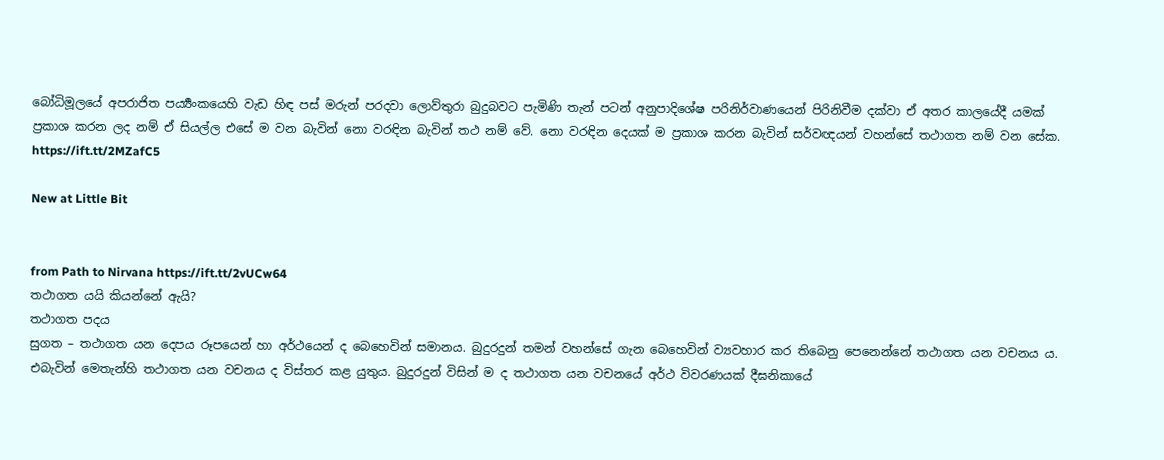බෝධිමූලයේ අපරාජිත පර්‍ය්‍යංකයෙහි වැඩ හිඳ පස් මරුන් පරදවා ලොව්තුරා බුදුබවට පැමිණි තැන් පටන් අනුපාදිශේෂ පරිනිර්වාණයෙන් පිරිනිවීම දක්වා ඒ අතර කාලයේදී යමක් ප්‍රකාශ කරන ලද නම් ඒ සියල්ල එසේ ම වන බැවින් නො වරඳින බැවින් තථ නම් වේ. නො වරඳින දෙයක් ම ප්‍රකාශ කරන බැවින් සර්වඥයන් වහන්සේ තථාගත නම් වන සේක.
https://ift.tt/2MZafC5

New at Little Bit


from Path to Nirvana https://ift.tt/2vUCw64
තථාගත යයි කියන්නේ ඇයි?
තථාගත පදය
සුගත – තථාගත යන දෙපය රූපයෙන් හා අර්ථයෙන් ද බෙහෙවින් සමානය. බුදුරදුන් තමන් වහන්සේ ගැන බෙහෙවින් ව්‍යවහාර කර තිබෙනු පෙනෙන්නේ තථාගත යන වචනය ය. එබැවින් මෙතැන්හි තථාගත යන වචනය ද විස්තර කළ යුතුය. බුදුරදුන් විසින් ම ද තථාගත යන වචනයේ අර්ථ විවරණයක් දීඝනිකායේ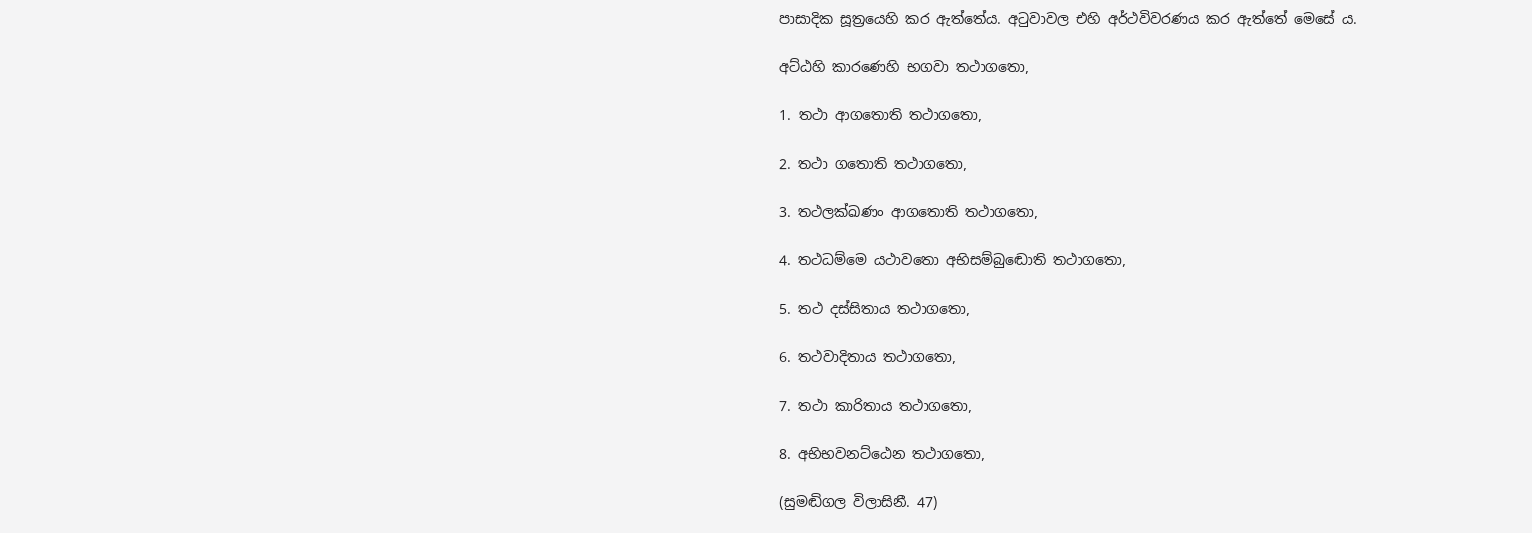පාසාදික සූත්‍රයෙහි කර ඇත්තේය. අටුවාවල එහි අර්ථවිවරණය කර ඇත්තේ මෙසේ ය.

අට්ඨහි කාරණෙහි භගවා තථාගතො,

1. තථා ආගතොති තථාගතො,

2. තථා ගතොති තථාගතො,

3. තථලක්ඛණං ආගතොති තථාගතො,

4. තථධම්මෙ යථාවතො අභිසම්බුඬොති තථාගතො,

5. තථ දස්සිතාය තථාගතො,

6. තථවාදිතාය තථාගතො,

7. තථා කාරිතාය තථාගතො,

8. අභිභවනට්ඨෙන තථාගතො,

(සුමඬිගල විලාසිනී. 47)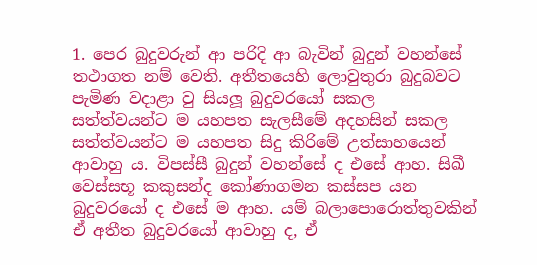1. පෙර බුදුවරුන් ආ පරිදි ආ බැවින් බුදුන් වහන්සේ තථාගත නම් වෙති. අතීතයෙහි ලොවුතුරා බුදුබවට පැමිණ වදාළා වු සියලූ බුදුවරයෝ සකල සත්ත්වයන්ට ම යහපත සැලසීමේ අදහසින් සකල සත්ත්වයන්ට ම යහපත සිදු කිරිමේ උත්සාහයෙන් ආවාහු ය. විපස්සී බුදුන් වහන්සේ ද එසේ ආහ. සිඛී වෙස්සභූ කකුසන්ද කෝණාගමන කස්සප යන බුදුවරයෝ ද එසේ ම ආහ. යම් බලාපොරොත්තුවකින් ඒ අතීත බුදුවරයෝ ආවාහු ද, ඒ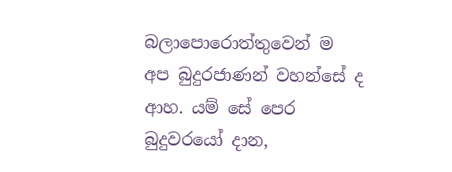බලාපොරොත්තුවෙන් ම අප බුදුරජාණන් වහන්සේ ද ආහ. යම් සේ පෙර බුදුවරයෝ දාන,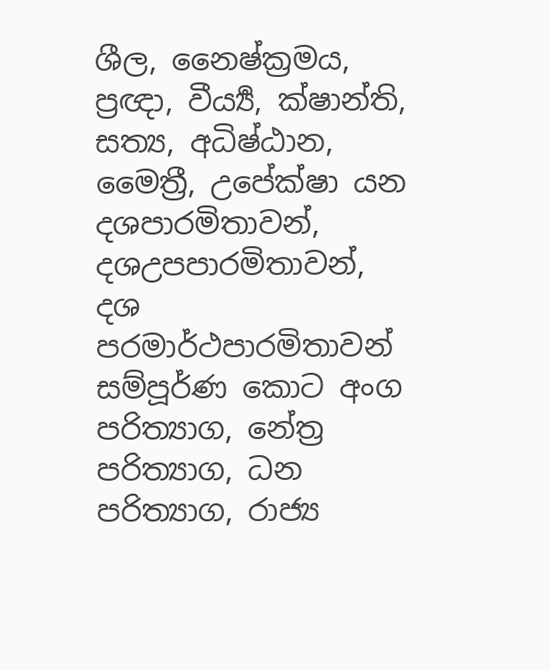ශීල, නෛෂ්ක්‍රමය, ප්‍රඥා, වීර්‍ය්‍ය, ක්ෂාන්ති, සත්‍ය, අධිෂ්ඨාන, මෛත්‍රී, උපේක්ෂා යන දශපාරමිතාවන්, දශඋපපාරමිතාවන්, දශ පරමාර්ථපාරමිතාවන් සම්පූර්ණ කොට අංග පරිත්‍යාග, නේත්‍ර පරිත්‍යාග, ධන පරිත්‍යාග, රාජ්‍ය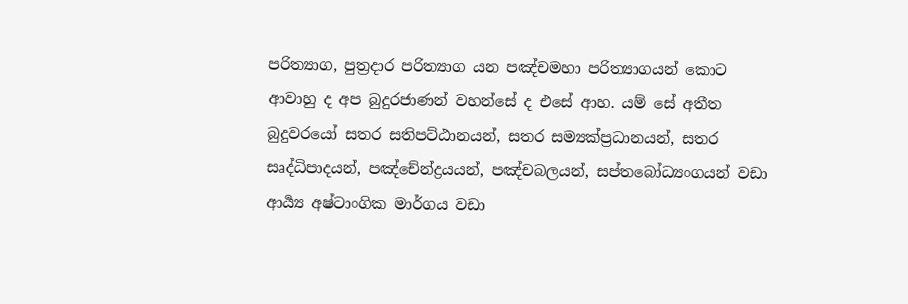පරිත්‍යාග, පුත්‍රදාර පරිත්‍යාග යන පඤ්චමහා පරිත්‍යාගයන් කොට ආවාහු ද අප බුදුරජාණන් වහන්සේ ද එසේ ආහ. යම් සේ අතීත බුදුවරයෝ සතර සතිපට්ඨානයන්, සතර සම්‍යක්ප්‍රධානයන්, සතර සෘද්ධිපාදයන්, පඤ්චේන්ද්‍රයයන්, පඤ්චබලයන්, සප්තබෝධ්‍යංගයන් වඩා ආර්‍ය්‍ය අෂ්ටාංගික මාර්ගය වඩා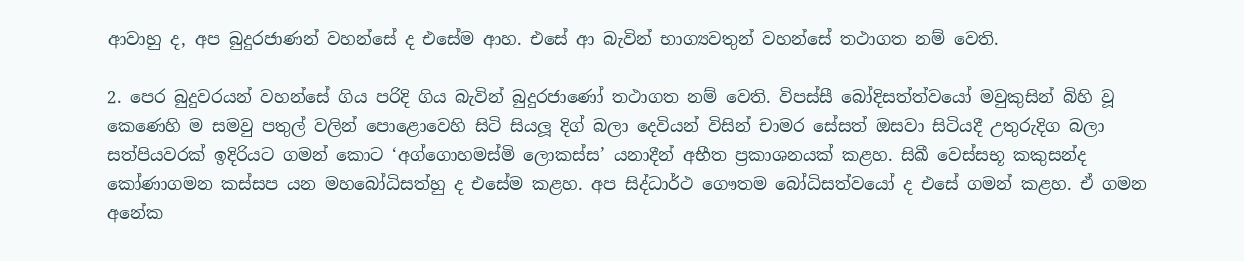ආවාහු ද, අප බුදුරජාණන් වහන්සේ ද එසේම ආහ. එසේ ආ බැවින් භාග්‍යවතුන් වහන්සේ තථාගත නම් වෙති.

2. පෙර බුදුවරයන් වහන්සේ ගිය පරිදි ගිය බැවින් බුදුරජාණෝ තථාගත නම් වෙති. විපස්සී බෝදිසත්ත්වයෝ මවුකුසින් බිහි වූ කෙණෙහි ම සමවු පතුල් වලින් පොළොවෙහි සිටි සියලූ දිග් බලා දෙවියන් විසින් චාමර සේසත් ඔසවා සිටියදී උතුරුදිග බලා සත්පියවරක් ඉදිරියට ගමන් කොට ‘අග්ගොහමස්මි ලොකස්ස’ යනාදීන් අභීත ප්‍රකාශනයක් කළහ. සිඛී වෙස්සභූ කකුසන්ද කෝණාගමන කස්සප යන මහබෝධිසත්හු ද එසේම කළහ. අප සිද්ධාර්ථ ගෞතම බෝධිසත්වයෝ ද එසේ ගමන් කළහ. ඒ ගමන අනේක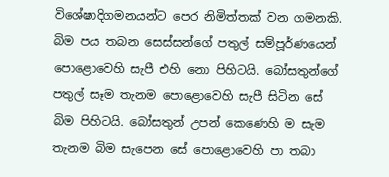විශේෂාදිගමනයන්ට පෙර නිමිත්තක් වන ගමනකි. බිම පය තබන සෙස්සන්ගේ පතුල් සම්පූර්ණයෙන් පොළොවෙහි සැපී එහි නො පිහිටයි. බෝසතුන්ගේ පතුල් සෑම තැනම පොළොවෙහි සැපී සිටින සේ බිම පිහිටයි. බෝසතුන් උපන් කෙණෙහි ම සැම තැනම බිම සැපෙන සේ පොළොවෙහි පා තබා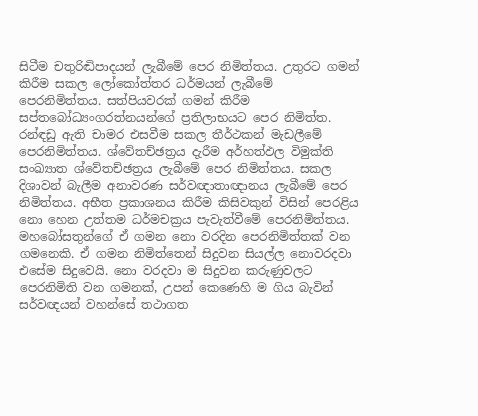සිටීම චතුරිඬිපාදයන් ලැබීමේ පෙර නිමිත්තය. උතුරට ගමන් කිරීම සකල ලෝකෝත්තර ධර්මයන් ලැබීමේ පෙරනිමිත්තය. සත්පියවරක් ගමන් කිරීම සප්තබෝධ්‍යංගරත්නයන්ගේ ප්‍රතිලාභයට පෙර නිමිත්ත. රන්ඳඩු ඇති චාමර එසවීම සකල තීර්ථකන් මැඩලීමේ පෙරනිමිත්තය. ශ්වේතච්ඡත්‍රය දැරීම අර්හත්ඵල විමුක්ති සංඛ්‍යාත ශ්වේතච්ඡත්‍රය ලැබීමේ පෙර නිමිත්තය. සකල දිශාවන් බැලීම අනාවරණ සර්වඥාතාඥානය ලැබීමේ පෙර නිමිත්තය. අභීත ප්‍රකාශනය කිරීම කිසිවකුන් විසින් පෙරළිය නො හෙන උත්තම ධර්මචක්‍රය පැවැත්වීමේ පෙරනිමිත්තය. මහබෝසතුන්ගේ ඒ ගමන නො වරදින පෙරනිමිත්තක් වන ගමනෙකි. ඒ ගමන නිමිත්තෙන් සිදුවන සියල්ල නොවරදවා එසේම සිදුවෙයි. නො වරදවා ම සිදුවන කරුණුවලට පෙරනිමිති වන ගමනක්, උපන් කෙණෙහි ම ගිය බැවින් සර්වඥයන් වහන්සේ තථාගත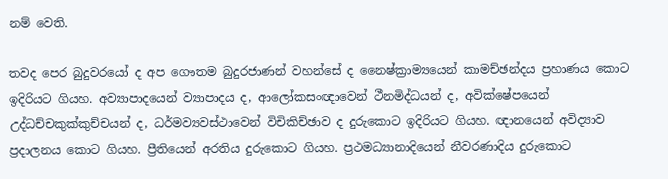නම් වෙති.

තවද පෙර බුදුවරයෝ ද අප ගෞතම බුදුරජාණන් වහන්සේ ද නෛෂ්ක්‍රාම්‍යයෙන් කාමච්ඡන්දය ප්‍රහාණය කොට ඉදිරියට ගියහ. අව්‍යාපාදයෙන් ව්‍යාපාදය ද, ආලෝකසංඥාවෙන් ථීනමිද්ධයන් ද, අවික්ෂේපයෙන් උද්ධච්චකුක්කුච්චයන් ද, ධර්මව්‍යවස්ථාවෙන් විචිකිච්ඡාව ද දුරුකොට ඉදිරියට ගියහ. ඥානයෙන් අවිද්‍යාව ප්‍රදාලනය කොට ගියහ. ප්‍රීතියෙන් අරතිය දුරුකොට ගියහ. ප්‍රථමධ්‍යානාදියෙන් නීවරණාදිය දුරුකොට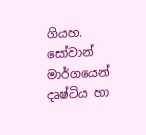ගියහ. සෝවාන් මාර්ගයෙන් දෘෂ්ටිය හා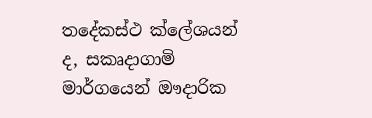තදේකස්ථ ක්ලේශයන් ද, සකෘදාගාමි මාර්ගයෙන් ඖදාරික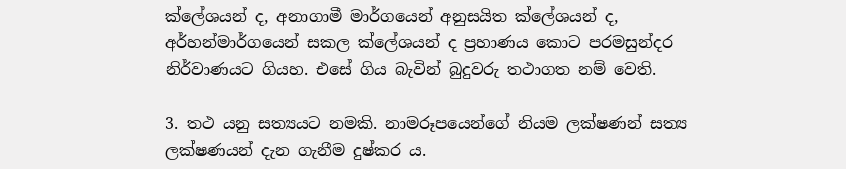ක්ලේශයන් ද, අනාගාමී මාර්ගයෙන් අනුසයිත ක්ලේශයන් ද, අර්හන්මාර්ගයෙන් සකල ක්ලේශයන් ද ප්‍රහාණය කොට පරමසුන්දර නිර්වාණයට ගියහ. එසේ ගිය බැවින් බුදුවරු තථාගත නම් වෙති.

3. තථ යනු සත්‍යයට නමකි. නාමරූපයෙන්ගේ නියම ලක්ෂණන් සත්‍ය ලක්ෂණයන් දැන ගැනීම දුෂ්කර ය.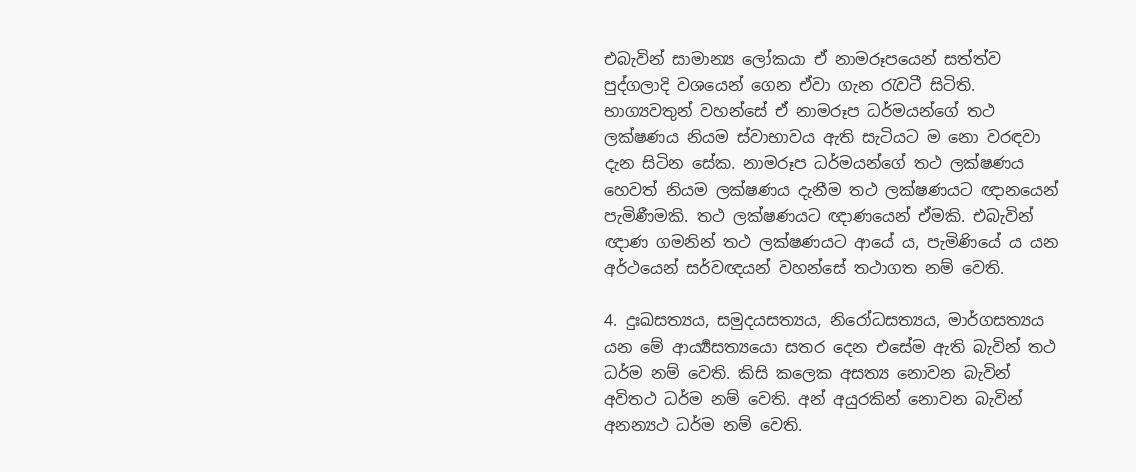එබැවින් සාමාන්‍ය ලෝකයා ඒ නාමරූපයෙන් සත්ත්ව පුද්ගලාදි වශයෙන් ගෙන ඒවා ගැන රැවටී සිටිති. භාග්‍යවතුන් වහන්සේ ඒ නාමරූප ධර්මයන්ගේ තථ ලක්ෂණය නියම ස්වාභාවය ඇති සැටියට ම නො වරඳවා දැන සිටින සේක. නාමරූප ධර්මයන්ගේ තථ ලක්ෂණය හෙවත් නියම ලක්ෂණය දැනීම තථ ලක්ෂණයට ඥානයෙන් පැමිණීමකි. තථ ලක්ෂණයට ඥාණයෙන් ඒමකි. එබැවින් ඥාණ ගමනින් තථ ලක්ෂණයට ආයේ ය, පැමිණියේ ය යන අර්ථයෙන් සර්වඥයන් වහන්සේ තථාගත නම් වෙති.

4. දුඃඛසත්‍යය, සමුදයසත්‍යය, නිරෝධසත්‍යය, මාර්ගසත්‍යය යන මේ ආර්‍ය්‍යසත්‍යයො සතර දෙන එසේම ඇති බැවින් තථ ධර්ම නම් වෙති. කිසි කලෙක අසත්‍ය නොවන බැවින් අවිතථ ධර්ම නම් වෙති. අන් අයුරකින් නොවන බැවින් අනන්‍යථ ධර්ම නම් වෙති.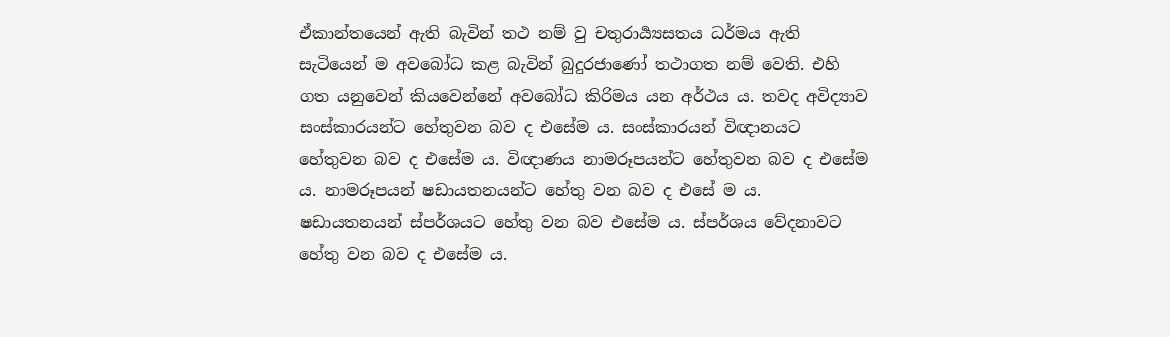ඒකාන්තයෙන් ඇති බැවින් තථ නම් වු චතුරාර්‍ය්‍යසතය ධර්මය ඇති සැටියෙන් ම අවබෝධ කළ බැවින් බුදුරජාණෝ තථාගත නම් වෙති. එහි ගත යනුවෙන් කියවෙන්නේ අවබෝධ කිරිමය යන අර්ථය ය. තවද අවිද්‍යාව සංස්කාරයන්ට හේතුවන බව ද එසේම ය. සංස්කාරයන් විඥානයට හේතුවන බව ද එසේම ය. විඥාණය නාමරූපයන්ට හේතුවන බව ද එසේම ය. නාමරූපයන් ෂඩායතනයන්ට හේතු වන බව ද එසේ ම ය. ෂඩායතනයන් ස්පර්ශයට හේතු වන බව එසේම ය. ස්පර්ශය වේදනාවට හේතු වන බව ද එසේම ය.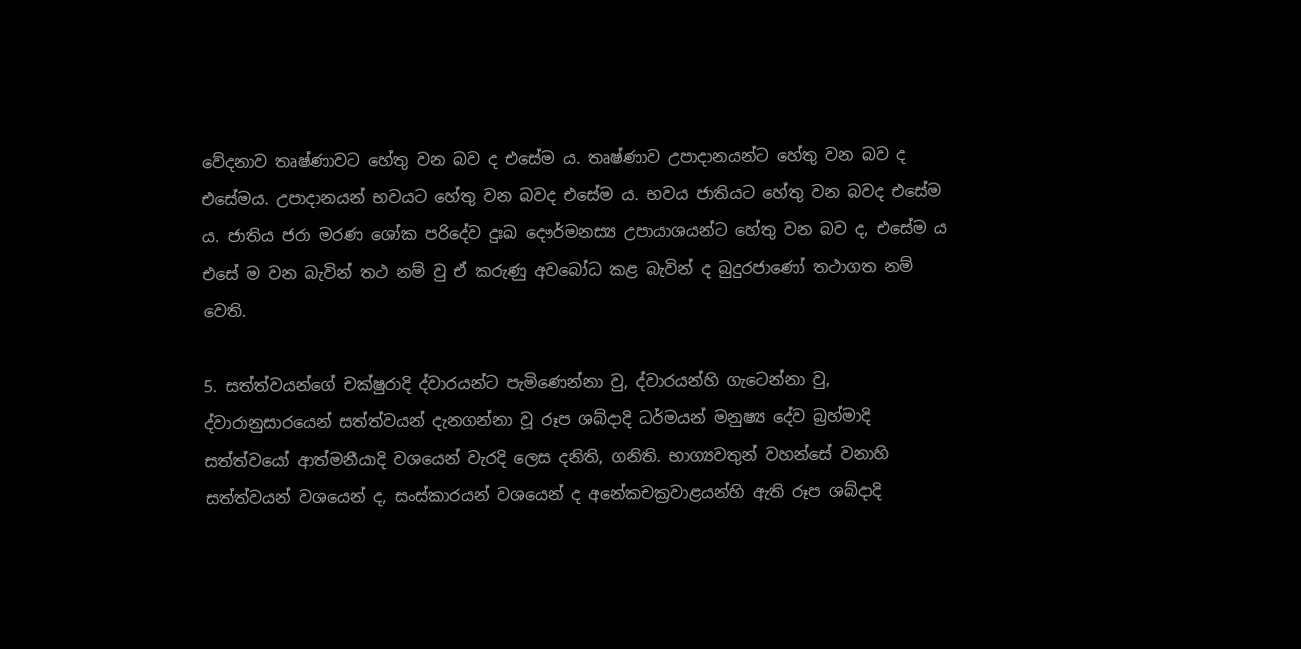වේදනාව තෘෂ්ණාවට හේතු වන බව ද එසේම ය. තෘෂ්ණාව උපාදානයන්ට හේතු වන බව ද එසේමය. උපාදානයන් භවයට හේතු වන බවද එසේම ය. භවය ජාතියට හේතු වන බවද එසේම ය. ජාතිය ජරා මරණ ශෝක පරිදේව දුඃඛ දෞර්මනස්‍ය උපායාශයන්ට හේතු වන බව ද, එසේම ය එසේ ම වන බැවින් තථ නම් වු ඒ කරුණු අවබෝධ කළ බැවින් ද බුදුරජාණෝ තථාගත නම් වෙති.

5. සත්ත්වයන්ගේ චක්ෂුරාදි ද්වාරයන්ට පැමිණෙන්නා වු, ද්වාරයන්හි ගැටෙන්නා වු, ද්වාරානුසාරයෙන් සත්ත්වයන් දැනගන්නා වූ රූප ශබ්දාදි ධර්මයන් මනුෂ්‍ය දේව බ්‍රහ්මාදි සත්ත්වයෝ ආත්මනීයාදි වශයෙන් වැරදි ලෙස දනිති, ගනිති. භාග්‍යවතුන් වහන්සේ වනාහි සත්ත්වයන් වශයෙන් ද, සංස්කාරයන් වශයෙන් ද අනේකචක්‍රවාළයන්හි ඇති රූප ශබ්දාදි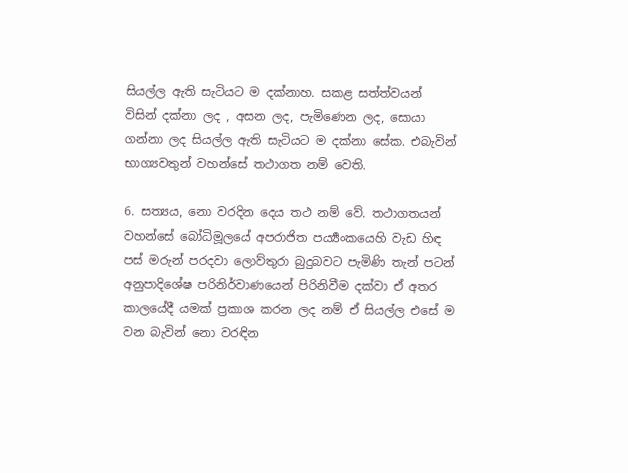සියල්ල ඇති සැටියට ම දක්නාහ. සකළ සත්ත්වයන් විසින් දක්නා ලද , අසන ලද, පැමිණෙන ලද, සොයා ගන්නා ලද සියල්ල ඇති සැටියට ම දක්නා සේක. එබැවින් භාග්‍යවතුන් වහන්සේ තථාගත නම් වෙති.

6. සත්‍යය, නො වරදින දෙය තථ නම් වේ. තථාගතයන් වහන්සේ බෝධිමූලයේ අපරාජිත පර්‍ය්‍යංකයෙහි වැඩ හිඳ පස් මරුන් පරදවා ලොව්තුරා බුදුබවට පැමිණි තැන් පටන් අනුපාදිශේෂ පරිනිර්වාණයෙන් පිරිනිවීම දක්වා ඒ අතර කාලයේදී යමක් ප්‍රකාශ කරන ලද නම් ඒ සියල්ල එසේ ම වන බැවින් නො වරඳින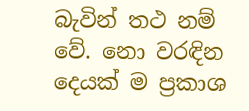බැවින් තථ නම් වේ. නො වරඳින දෙයක් ම ප්‍රකාශ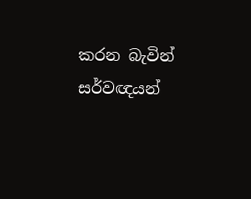කරන බැවින් සර්වඥයන්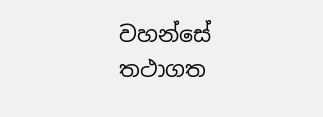වහන්සේ තථාගත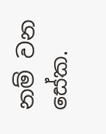නම් වන සේක.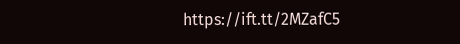https://ift.tt/2MZafC5